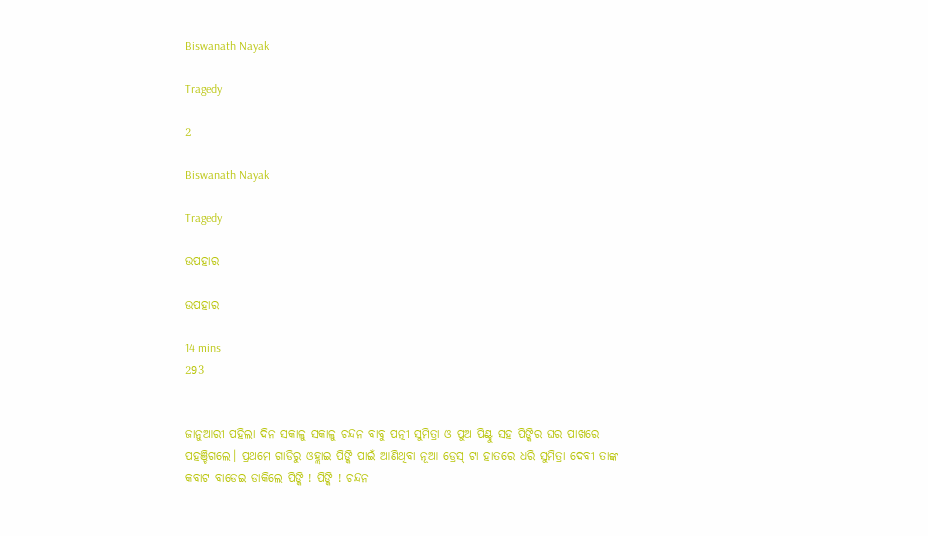Biswanath Nayak

Tragedy

2

Biswanath Nayak

Tragedy

ଉପହାର

ଉପହାର

14 mins
293


ଜାନୁଆରୀ ପହିଲା ଦିନ ସକାଳୁ ସକାଳୁ ଚନ୍ଦନ ବାବୁ ପତ୍ନୀ ସୁମିତ୍ରା ଓ ପୁଅ ପିଣ୍ଟୁ ସହ ପିଙ୍କିର ଘର ପାଖରେ ପହଞ୍ଚିଗଲେ। ପ୍ରଥମେ ଗାଡିରୁ ଓହ୍ଲାଇ ପିଙ୍କି ପାଇଁ ଆଣିଥିବା ନୂଆ ଡ୍ରେସ୍ ଟା ହାତରେ ଧରି ସୁମିତ୍ରା ଦେବୀ ତାଙ୍କ କବାଟ ବାଡେଇ ଡାକିଲେ ପିଙ୍କି ! ପିଙ୍କି ! ଚନ୍ଦନ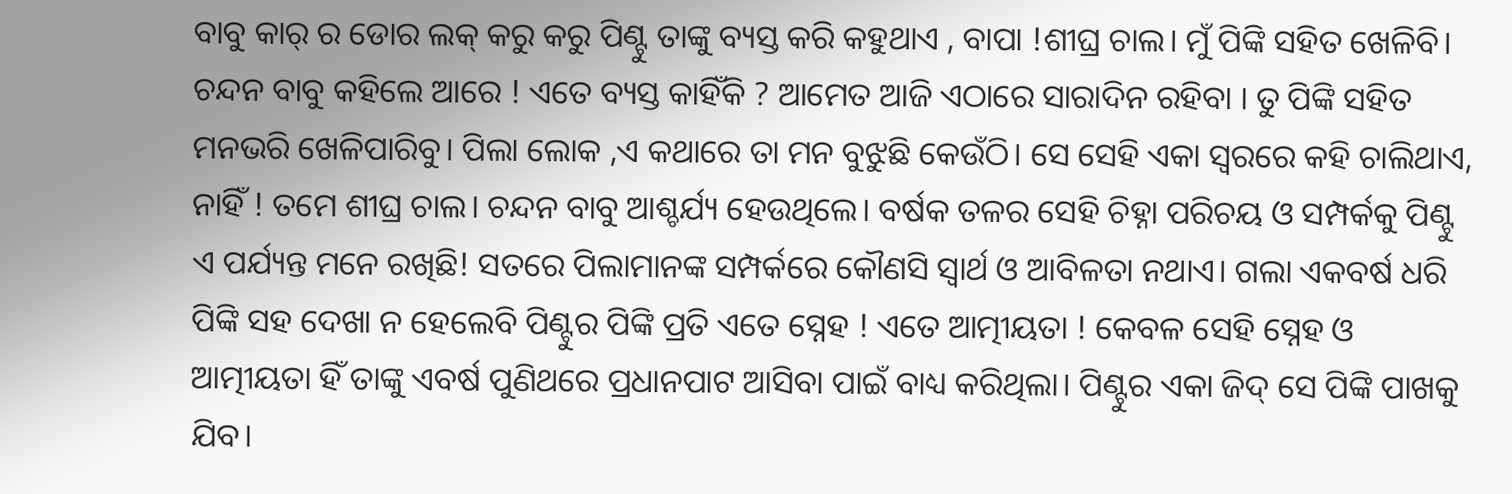ବାବୁ କାର୍ ର ଡୋର ଲକ୍ କରୁ କରୁ ପିଣ୍ଟୁ ତାଙ୍କୁ ବ୍ୟସ୍ତ କରି କହୁଥାଏ , ବାପା !ଶୀଘ୍ର ଚାଲ। ମୁଁ ପିଙ୍କି ସହିତ ଖେଳିବି। ଚନ୍ଦନ ବାବୁ କହିଲେ ଆରେ ! ଏତେ ବ୍ୟସ୍ତ କାହିଁକି ? ଆମେତ ଆଜି ଏଠାରେ ସାରାଦିନ ରହିବା । ତୁ ପିଙ୍କି ସହିତ ମନଭରି ଖେଳିପାରିବୁ। ପିଲା ଲୋକ ,ଏ କଥାରେ ତା ମନ ବୁଝୁଛି କେଉଁଠି। ସେ ସେହି ଏକା ସ୍ଵରରେ କହି ଚାଲିଥାଏ, ନାହିଁ ! ତମେ ଶୀଘ୍ର ଚାଲ। ଚନ୍ଦନ ବାବୁ ଆଶ୍ଚର୍ଯ୍ୟ ହେଉଥିଲେ। ବର୍ଷକ ତଳର ସେହି ଚିହ୍ନା ପରିଚୟ ଓ ସମ୍ପର୍କକୁ ପିଣ୍ଟୁ ଏ ପର୍ଯ୍ୟନ୍ତ ମନେ ରଖିଛି! ସତରେ ପିଲାମାନଙ୍କ ସମ୍ପର୍କରେ କୌଣସି ସ୍ଵାର୍ଥ ଓ ଆବିଳତା ନଥାଏ। ଗଲା ଏକବର୍ଷ ଧରି ପିଙ୍କି ସହ ଦେଖା ନ ହେଲେବି ପିଣ୍ଟୁର ପିଙ୍କି ପ୍ରତି ଏତେ ସ୍ନେହ ! ଏତେ ଆତ୍ମୀୟତା ! କେବଳ ସେହି ସ୍ନେହ ଓ ଆତ୍ମୀୟତା ହିଁ ତାଙ୍କୁ ଏବର୍ଷ ପୁଣିଥରେ ପ୍ରଧାନପାଟ ଆସିବା ପାଇଁ ବାଧ୍ୟ କରିଥିଲା। ପିଣ୍ଟୁର ଏକା ଜିଦ୍ ସେ ପିଙ୍କି ପାଖକୁ ଯିବ।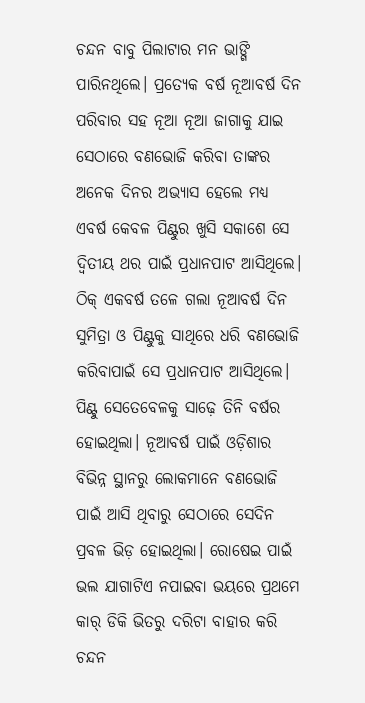ଚନ୍ଦନ ବାବୁ ପିଲାଟାର ମନ ଭାଙ୍ଗି ପାରିନଥିଲେ। ପ୍ରତ୍ୟେକ ବର୍ଷ ନୂଆବର୍ଷ ଦିନ ପରିବାର ସହ ନୂଆ ନୂଆ ଜାଗାକୁ ଯାଇ ସେଠାରେ ବଣଭୋଜି କରିବା ତାଙ୍କର ଅନେକ ଦିନର ଅଭ୍ୟାସ ହେଲେ ମଧ୍ୟ ଏବର୍ଷ କେବଳ ପିଣ୍ଟୁର ଖୁସି ସକାଶେ ସେ ଦ୍ଵିତୀୟ ଥର ପାଇଁ ପ୍ରଧାନପାଟ ଆସିଥିଲେ। ଠିକ୍ ଏକବର୍ଷ ତଳେ ଗଲା ନୂଆବର୍ଷ ଦିନ ସୁମିତ୍ରା ଓ ପିଣ୍ଟୁକୁ ସାଥିରେ ଧରି ବଣଭୋଜି କରିବାପାଇଁ ସେ ପ୍ରଧାନପାଟ ଆସିଥିଲେ। ପିଣ୍ଟୁ ସେତେବେଳକୁ ସାଢ଼େ ତିନି ବର୍ଷର ହୋଇଥିଲା। ନୂଆବର୍ଷ ପାଇଁ ଓଡ଼ିଶାର ବିଭିନ୍ନ ସ୍ଥାନରୁ ଲୋକମାନେ ବଣଭୋଜି ପାଇଁ ଆସି ଥିବାରୁ ସେଠାରେ ସେଦିନ ପ୍ରବଳ ଭିଡ଼ ହୋଇଥିଲା। ରୋଷେଇ ପାଇଁ ଭଲ ଯାଗାଟିଏ ନପାଇବା ଭୟରେ ପ୍ରଥମେ କାର୍ ଡିକି ଭିତରୁ ଦରିଟା ବାହାର କରି ଚନ୍ଦନ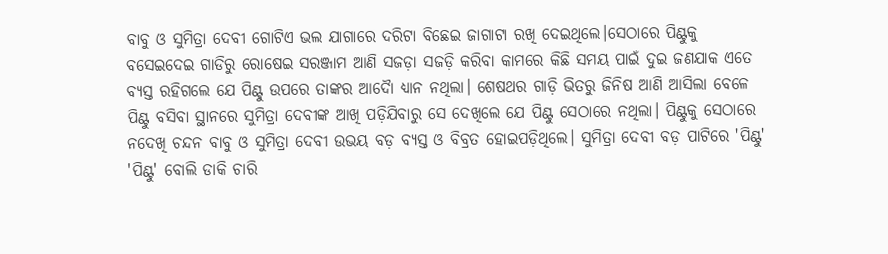ବାବୁ ଓ ସୁମିତ୍ରା ଦେବୀ ଗୋଟିଏ ଭଲ ଯାଗାରେ ଦରିଟା ବିଛେଇ ଜାଗାଟା ରଖି ଦେଇଥିଲେ।ସେଠାରେ ପିଣ୍ଟୁକୁ ବସେଇଦେଇ ଗାଡିରୁ ରୋଷେଇ ସରଞ୍ଜାମ ଆଣି ସଜଡ଼ା ସଜଡ଼ି କରିବା କାମରେ କିଛି ସମୟ ପାଇଁ ଦୁଇ ଜଣଯାକ ଏତେ ବ୍ୟସ୍ତ ରହିଗଲେ ଯେ ପିଣ୍ଟୁ ଉପରେ ତାଙ୍କର ଆଦୈା ଧ୍ୟାନ ନଥିଲା। ଶେଷଥର ଗାଡ଼ି ଭିତରୁ ଜିନିଷ ଆଣି ଆସିଲା ବେଳେ ପିଣ୍ଟୁ ବସିବା ସ୍ଥାନରେ ସୁମିତ୍ରା ଦେବୀଙ୍କ ଆଖି ପଡ଼ିଯିବାରୁ ସେ ଦେଖିଲେ ଯେ ପିଣ୍ଟୁ ସେଠାରେ ନଥିଲା। ପିଣ୍ଟୁକୁ ସେଠାରେ ନଦେଖି ଚନ୍ଦନ ବାବୁ ଓ ସୁମିତ୍ରା ଦେବୀ ଉଭୟ ବଡ଼ ବ୍ୟସ୍ତ ଓ ବିବ୍ରତ ହୋଇପଡ଼ିଥିଲେ। ସୁମିତ୍ରା ଦେବୀ ବଡ଼ ପାଟିରେ 'ପିଣ୍ଟୁ' 'ପିଣ୍ଟୁ' ବୋଲି ଡାକି ଚାରି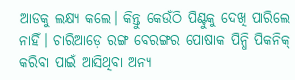ଆଡକୁ ଲକ୍ଷ୍ୟ କଲେ। କିନ୍ତୁ କେଉଁଠି ପିଣ୍ଟୁକୁ ଦେଖି ପାରିଲେ ନାହିଁ। ଚାରିଆଡ଼େ ରଙ୍ଗ ବେରଙ୍ଗର ପୋଷାକ ପିନ୍ଧି ପିକନିକ୍ କରିବା ପାଇଁ ଆସିଥିବା ଅନ୍ୟ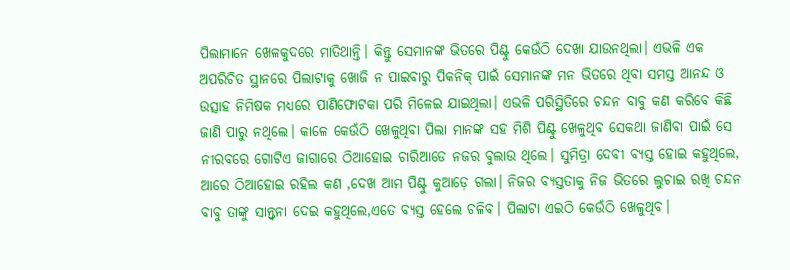ପିଲାମାନେ ଖେଳକୁଦରେ ମାତିଥାନ୍ତି। କିନ୍ତୁ ସେମାନଙ୍କ ଭିତରେ ପିଣ୍ଟୁ କେଉଁଠି ଦେଖା ଯାଉନଥିଲା। ଏଭଳି ଏକ ଅପରିଚିତ ସ୍ଥାନରେ ପିଲାଟାକୁ ଖୋଜି ନ ପାଇବାରୁ ପିକନିକ୍ ପାଇଁ ସେମାନଙ୍କ ମନ ଭିତରେ ଥିବା ସମସ୍ତ ଆନନ୍ଦ ଓ ଉତ୍ସାହ ନିମିଷକ ମଧ୍ୟରେ ପାଣିଫୋଟକା ପରି ମିଳେଇ ଯାଇଥିଲା। ଏଭଳି ପରିସ୍ଥିତିରେ ଚନ୍ଦନ ବାବୁ କଣ କରିବେ କିଛି ଜାଣି ପାରୁ ନଥିଲେ। କାଳେ କେଉଁଠି ଖେଳୁଥିବା ପିଲା ମାନଙ୍କ ସହ ମିଶି ପିଣ୍ଟୁ ଖେଳୁଥିବ ସେକଥା ଜାଣିବା ପାଇଁ ସେ ନୀରବରେ ଗୋଟିଏ ଜାଗାରେ ଠିଆହୋଇ ଚାରିଆଡେ ନଜର ବୁଲାଉ ଥିଲେ। ସୁମିତ୍ରା ଦେବୀ ବ୍ୟସ୍ତ ହୋଇ କହୁଥିଲେ, ଆରେ ଠିଆହୋଇ ରହିଲ କଣ ,ଦେଖ ଆମ ପିଣ୍ଟୁ କୁଆଡ଼େ ଗଲା। ନିଜର ବ୍ୟସ୍ତତାକୁ ନିଜ ଭିତରେ ଲୁଚାଇ ରଖି ଚନ୍ଦନ ବାବୁ ତାଙ୍କୁ ସାନ୍ତ୍ଵନା ଦେଇ କହୁଥିଲେ,ଏତେ ବ୍ୟସ୍ତ ହେଲେ ଚଳିବ। ପିଲାଟା ଏଇଠି କେଉଁଠି ଖେଳୁଥିବ।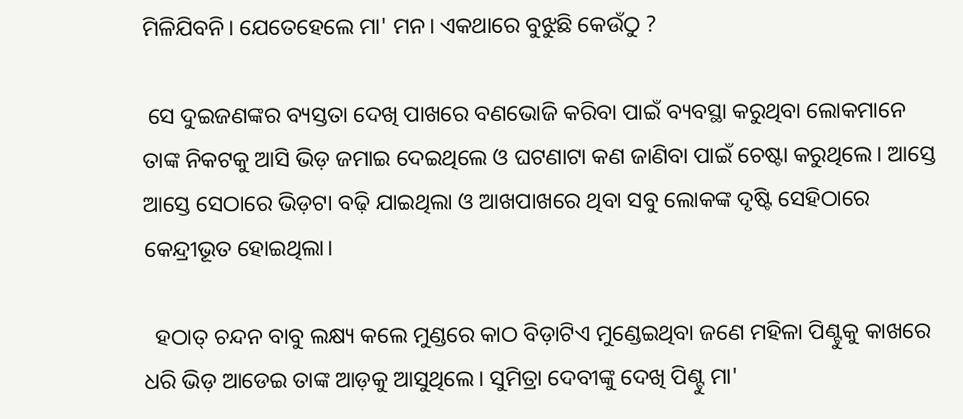ମିଳିଯିବନି। ଯେତେହେଲେ ମା' ମନ। ଏକଥାରେ ବୁଝୁଛି କେଉଁଠୁ ?

 ସେ ଦୁଇଜଣଙ୍କର ବ୍ୟସ୍ତତା ଦେଖି ପାଖରେ ବଣଭୋଜି କରିବା ପାଇଁ ବ୍ୟବସ୍ଥା କରୁଥିବା ଲୋକମାନେ ତାଙ୍କ ନିକଟକୁ ଆସି ଭିଡ଼ ଜମାଇ ଦେଇଥିଲେ ଓ ଘଟଣାଟା କଣ ଜାଣିବା ପାଇଁ ଚେଷ୍ଟା କରୁଥିଲେ। ଆସ୍ତେ ଆସ୍ତେ ସେଠାରେ ଭିଡ଼ଟା ବଢ଼ି ଯାଇଥିଲା ଓ ଆଖପାଖରେ ଥିବା ସବୁ ଲୋକଙ୍କ ଦୃଷ୍ଟି ସେହିଠାରେ କେନ୍ଦ୍ରୀଭୂତ ହୋଇଥିଲା।

  ହଠାତ୍ ଚନ୍ଦନ ବାବୁ ଲକ୍ଷ୍ୟ କଲେ ମୁଣ୍ଡରେ କାଠ ବିଡ଼ାଟିଏ ମୁଣ୍ଡେଇଥିବା ଜଣେ ମହିଳା ପିଣ୍ଟୁକୁ କାଖରେ ଧରି ଭିଡ଼ ଆଡେଇ ତାଙ୍କ ଆଡ଼କୁ ଆସୁଥିଲେ। ସୁମିତ୍ରା ଦେବୀଙ୍କୁ ଦେଖି ପିଣ୍ଟୁ ମା'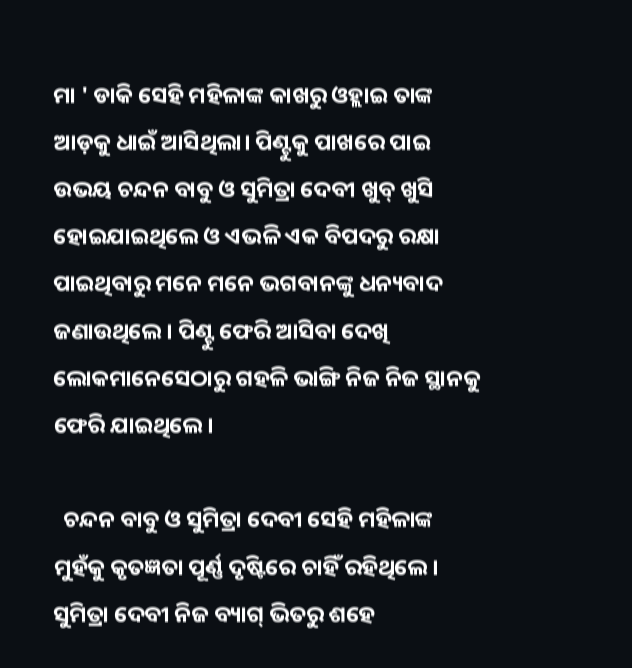ମା ' ଡାକି ସେହି ମହିଳାଙ୍କ କାଖରୁ ଓହ୍ଲାଇ ତାଙ୍କ ଆଡ଼କୁ ଧାଇଁ ଆସିଥିଲା। ପିଣ୍ଟୁକୁ ପାଖରେ ପାଇ ଉଭୟ ଚନ୍ଦନ ବାବୁ ଓ ସୁମିତ୍ରା ଦେବୀ ଖୁବ୍ ଖୁସି ହୋଇଯାଇଥିଲେ ଓ ଏଭଳି ଏକ ବିପଦରୁ ରକ୍ଷା ପାଇଥିବାରୁ ମନେ ମନେ ଭଗବାନଙ୍କୁ ଧନ୍ୟବାଦ ଜଣାଉଥିଲେ। ପିଣ୍ଟୁ ଫେରି ଆସିବା ଦେଖି ଲୋକମାନେସେଠାରୁ ଗହଳି ଭାଙ୍ଗି ନିଜ ନିଜ ସ୍ଥାନକୁ ଫେରି ଯାଇଥିଲେ।

  ଚନ୍ଦନ ବାବୁ ଓ ସୁମିତ୍ରା ଦେବୀ ସେହି ମହିଳାଙ୍କ ମୁହଁକୁ କୃତଜ୍ଞତା ପୂର୍ଣ୍ଣ ଦୃଷ୍ଟିରେ ଚାହିଁ ରହିଥିଲେ। ସୁମିତ୍ରା ଦେବୀ ନିଜ ବ୍ୟାଗ୍ ଭିତରୁ ଶହେ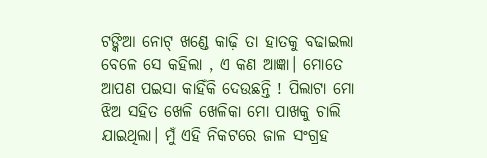ଟଙ୍କିଆ ନୋଟ୍ ଖଣ୍ଡେ କାଢ଼ି ତା ହାତକୁ ବଢାଇଲା ବେଳେ ସେ କହିଲା , ଏ କଣ ଆଜ୍ଞା। ମୋତେ ଆପଣ ପଇସା କାହିଁକି ଦେଉଛନ୍ତି ! ପିଲାଟା ମୋ ଝିଅ ସହିତ ଖେଳି ଖେଳିକା ମୋ ପାଖକୁ ଚାଲି ଯାଇଥିଲା। ମୁଁ ଏହି ନିକଟରେ ଜାଳ ସଂଗ୍ରହ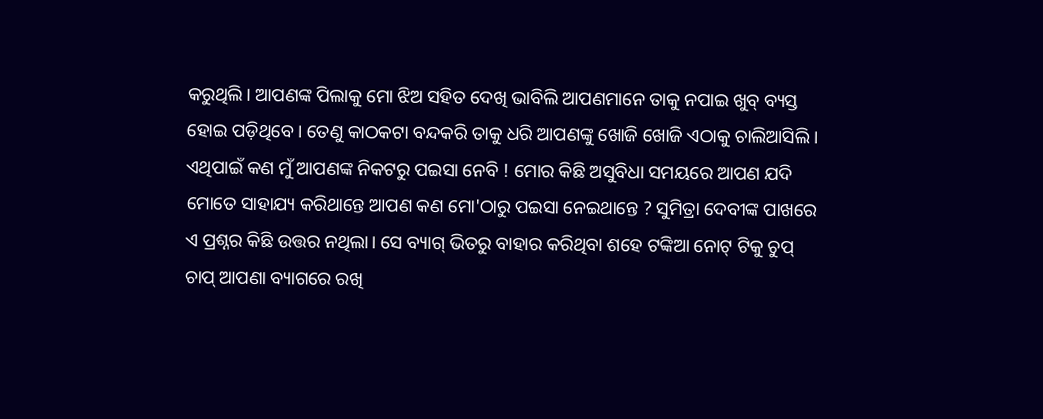କରୁଥିଲି। ଆପଣଙ୍କ ପିଲାକୁ ମୋ ଝିଅ ସହିତ ଦେଖି ଭାବିଲି ଆପଣମାନେ ତାକୁ ନପାଇ ଖୁବ୍ ବ୍ୟସ୍ତ ହୋଇ ପଡ଼ିଥିବେ। ତେଣୁ କାଠକଟା ବନ୍ଦକରି ତାକୁ ଧରି ଆପଣଙ୍କୁ ଖୋଜି ଖୋଜି ଏଠାକୁ ଚାଲିଆସିଲି। ଏଥିପାଇଁ କଣ ମୁଁ ଆପଣଙ୍କ ନିକଟରୁ ପଇସା ନେବି ! ମୋର କିଛି ଅସୁବିଧା ସମୟରେ ଆପଣ ଯଦି ମୋତେ ସାହାଯ୍ୟ କରିଥାନ୍ତେ ଆପଣ କଣ ମୋ'ଠାରୁ ପଇସା ନେଇଥାନ୍ତେ ? ସୁମିତ୍ରା ଦେବୀଙ୍କ ପାଖରେ ଏ ପ୍ରଶ୍ନର କିଛି ଉତ୍ତର ନଥିଲା। ସେ ବ୍ୟାଗ୍ ଭିତରୁ ବାହାର କରିଥିବା ଶହେ ଟଙ୍କିଆ ନୋଟ୍ ଟିକୁ ଚୁପ୍ ଚାପ୍ ଆପଣା ବ୍ୟାଗରେ ରଖି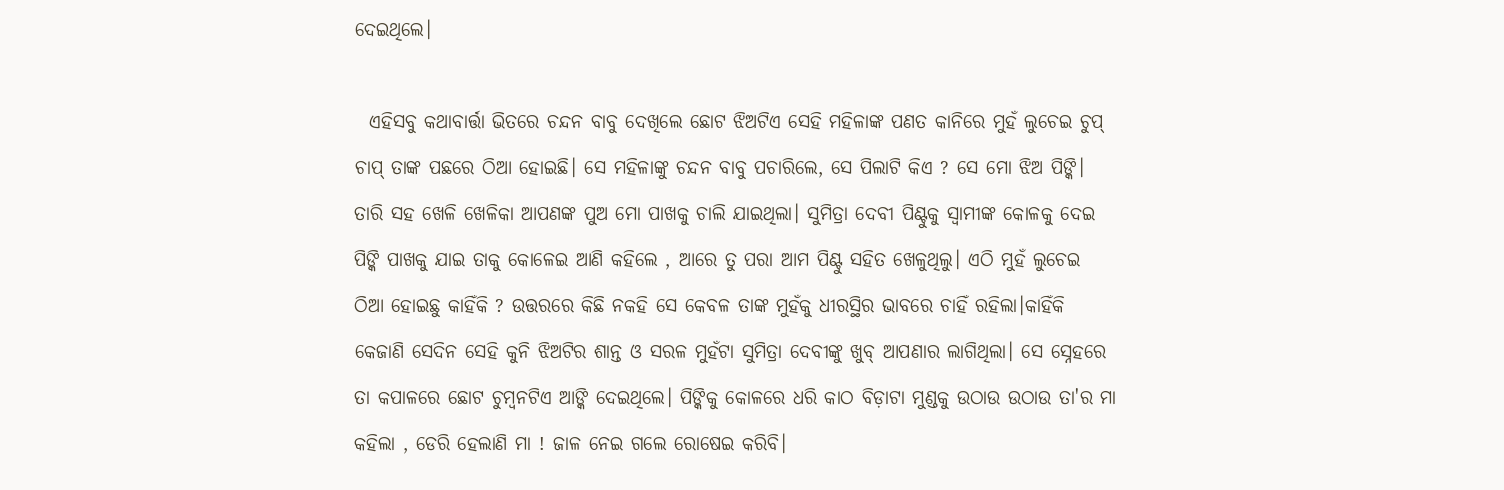ଦେଇଥିଲେ।

  ଏହିସବୁ କଥାବାର୍ତ୍ତା ଭିତରେ ଚନ୍ଦନ ବାବୁ ଦେଖିଲେ ଛୋଟ ଝିଅଟିଏ ସେହି ମହିଳାଙ୍କ ପଣତ କାନିରେ ମୁହଁ ଲୁଚେଇ ଚୁପ୍ ଚାପ୍ ତାଙ୍କ ପଛରେ ଠିଆ ହୋଇଛି। ସେ ମହିଳାଙ୍କୁ ଚନ୍ଦନ ବାବୁ ପଚାରିଲେ, ସେ ପିଲାଟି କିଏ ? ସେ ମୋ ଝିଅ ପିଙ୍କି। ତାରି ସହ ଖେଳି ଖେଳିକା ଆପଣଙ୍କ ପୁଅ ମୋ ପାଖକୁ ଚାଲି ଯାଇଥିଲା। ସୁମିତ୍ରା ଦେବୀ ପିଣ୍ଟୁକୁ ସ୍ଵାମୀଙ୍କ କୋଳକୁ ଦେଇ ପିଙ୍କି ପାଖକୁ ଯାଇ ତାକୁ କୋଳେଇ ଆଣି କହିଲେ , ଆରେ ତୁ ପରା ଆମ ପିଣ୍ଟୁ ସହିତ ଖେଳୁଥିଲୁ। ଏଠି ମୁହଁ ଲୁଚେଇ ଠିଆ ହୋଇଛୁ କାହିଁକି ? ଉତ୍ତରରେ କିଛି ନକହି ସେ କେବଳ ତାଙ୍କ ମୁହଁକୁ ଧୀରସ୍ଥିର ଭାବରେ ଚାହିଁ ରହିଲା।କାହିଁକି କେଜାଣି ସେଦିନ ସେହି କୁନି ଝିଅଟିର ଶାନ୍ତ ଓ ସରଳ ମୁହଁଟା ସୁମିତ୍ରା ଦେବୀଙ୍କୁ ଖୁବ୍ ଆପଣାର ଲାଗିଥିଲା। ସେ ସ୍ନେହରେ ତା କପାଳରେ ଛୋଟ ଚୁମ୍ବନଟିଏ ଆଙ୍କି ଦେଇଥିଲେ। ପିଙ୍କିକୁ କୋଳରେ ଧରି କାଠ ବିଡ଼ାଟା ମୁଣ୍ଡକୁ ଉଠାଉ ଉଠାଉ ତା'ର ମା କହିଲା , ଡେରି ହେଲାଣି ମା ! ଜାଳ ନେଇ ଗଲେ ରୋଷେଇ କରିବି।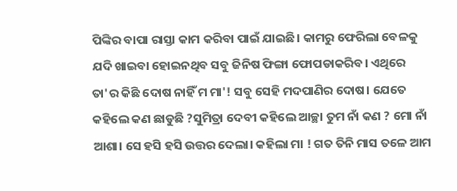ପିଙ୍କିର ବାପା ରାସ୍ତା କାମ କରିବା ପାଇଁ ଯାଇଛି। କାମରୁ ଫେରିଲା ବେଳକୁ ଯଦି ଖାଇବା ହୋଇନଥିବ ସବୁ ଜିନିଷ ଫିଙ୍ଗା ଫୋପଡାକରିବ। ଏଥିରେ ତା'ର କିଛି ଦୋଷ ନାହିଁ ମ ମା'! ସବୁ ସେହି ମଦପାଣିର ଦୋଷ। ଯେତେ କହିଲେ କଣ ଛାଡୁଛି ?ସୁମିତ୍ରା ଦେବୀ କହିଲେ ଆଚ୍ଛା ତୁମ ନାଁ କଣ ? ମୋ ନାଁ ଆଶା। ସେ ହସି ହସି ଉତ୍ତର ଦେଲା। କହିଲା ମା ! ଗତ ତିନି ମାସ ତଳେ ଆମ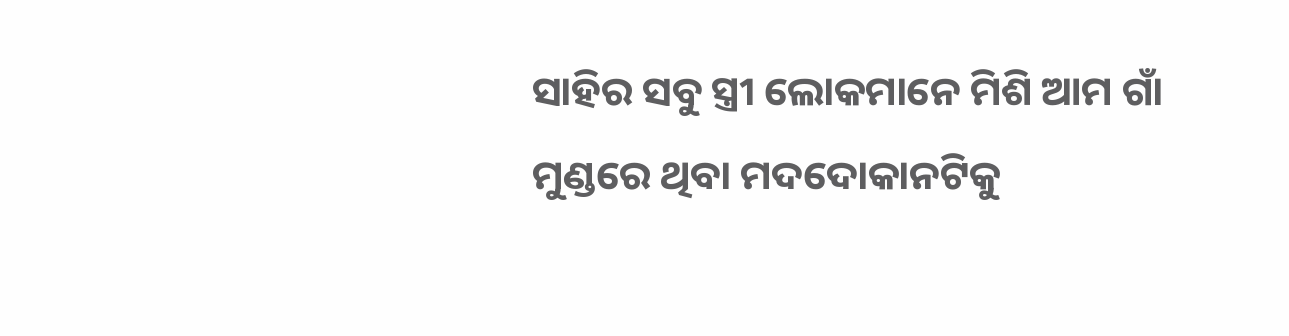ସାହିର ସବୁ ସ୍ତ୍ରୀ ଲୋକମାନେ ମିଶି ଆମ ଗାଁ ମୁଣ୍ଡରେ ଥିବା ମଦଦୋକାନଟିକୁ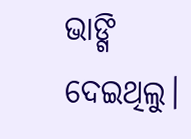ଭାଙ୍ଗି ଦେଇଥିଲୁ।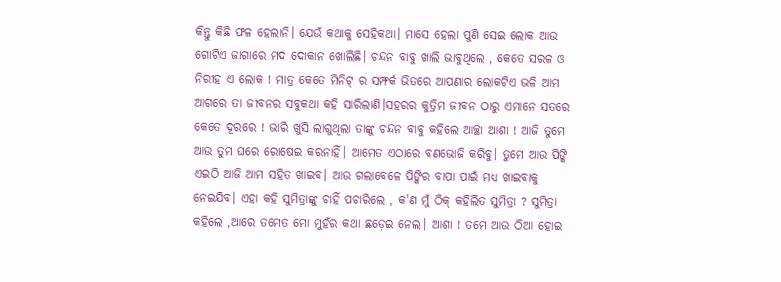କିନ୍ତୁ କିଛି ଫଳ ହେଲାନି। ଯେଉଁ କଥାକୁ ସେହିକଥା। ମାସେ ହେଲା ପୁଣି ସେଇ ଲୋକ ଆଉ ଗୋଟିଏ ଜାଗାରେ ମଦ ଦୋକାନ ଖୋଲିଛି। ଚନ୍ଦନ ବାବୁ ଖାଲି ଭାବୁଥିଲେ , କେତେ ସରଳ ଓ ନିରୀହ ଏ ଲୋକ ! ମାତ୍ର କେତେ ମିନିଟ୍ ର ସମ୍ଫର୍କ ଭିତରେ ଆପଣାର ଲୋକଟିଏ ଭଳି ଆମ ଆଗରେ ତା ଜୀବନର ସବୁକଥା କହି ସାରିଲାଣି।ସହରର କୁତ୍ରିମ ଜୀବନ ଠାରୁ ଏମାନେ ସତରେ କେତେ ଦୂରରେ ! ଭାରି ଖୁସି ଲାଗୁଥିଲା ତାଙ୍କୁ ଚନ୍ଦନ ବାବୁ କହିଲେ ଆଚ୍ଛା ଆଶା ! ଆଜି ତୁମେ ଆଉ ତୁମ ଘରେ ରୋଷେଇ କରନାହିଁ। ଆମେତ ଏଠାରେ ବଣଭୋଜି କରିବୁ। ତୁମେ ଆଉ ପିଙ୍କି ଏଇଠି ଆଜି ଆମ ସହିତ ଖାଇବ। ଆଉ ଗଲାବେଳେ ପିଙ୍କିର ବାପା ପାଇଁ ମଧ୍ୟ ଖାଇବାକୁ ନେଇଯିବ। ଏହା କହି ସୁମିତ୍ରାଙ୍କୁ ଚାହିଁ ପଚାରିଲେ , କ'ଣ ମୁଁ ଠିକ୍ କହିଲିତ ସୁମିତ୍ରା ? ସୁମିତ୍ରା କହିଲେ ,ଆରେ ତମେତ ମୋ ମୁହଁର କଥା ଛଡ଼େଇ ନେଲ। ଆଶା ! ତମେ ଆଉ ଠିଆ ହୋଇ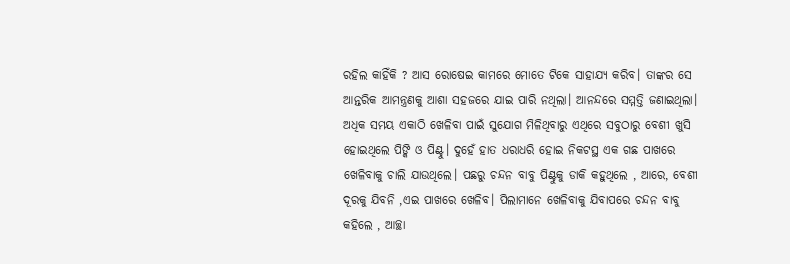ରହିଲ କାହିଁକି ? ଆସ ରୋଷେଇ କାମରେ ମୋତେ ଟିକେ ସାହାଯ୍ୟ କରିବ। ତାଙ୍କର ସେ ଆନ୍ତରିକ ଆମନ୍ତ୍ରଣକୁ ଆଶା ସହଜରେ ଯାଇ ପାରି ନଥିଲା। ଆନନ୍ଦରେ ସମ୍ମତ୍ତି ଜଣାଇଥିଲା। ଅଧିକ ସମୟ ଏକାଠି ଖେଳିବା ପାଇଁ ସୁଯୋଗ ମିଳିଥିବାରୁ ଏଥିରେ ସବୁଠାରୁ ବେଶୀ ଖୁସି ହୋଇଥିଲେ ପିଙ୍କି ଓ ପିଣ୍ଟୁ। ଦୁହେଁ ହାତ ଧରାଧରି ହୋଇ ନିକଟସ୍ଥ ଏକ ଗଛ ପାଖରେ ଖେଳିବାକୁ ଚାଲି ଯାଉଥିଲେ। ପଛରୁ ଚନ୍ଦନ ବାବୁ ପିଣ୍ଟୁକୁ ଡାକି କହୁଥିଲେ , ଆରେ, ବେଶୀ ଦୂରକୁ ଯିବନି ,ଏଇ ପାଖରେ ଖେଳିବ। ପିଲାମାନେ ଖେଳିବାକୁ ଯିବାପରେ ଚନ୍ଦନ ବାବୁ କହିଲେ , ଆଚ୍ଛା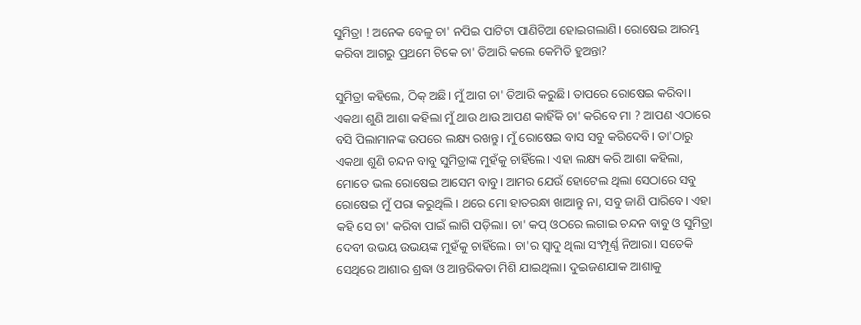ସୁମିତ୍ରା ! ଅନେକ ବେଳୁ‌ ଚା' ନପିଇ ପାଟିଟା ପାଣିଚିଆ ହୋଇଗଲାଣି। ରୋଷେଇ ଆରମ୍ଭ କରିବା ଆଗରୁ ପ୍ରଥମେ ଟିକେ ଚା' ତିଆରି କଲେ କେମିତି ହୁଅନ୍ତା?

ସୁମିତ୍ରା କହିଲେ, ଠିକ୍ ଅଛି। ମୁଁ ଆଗ ଚା' ତିଆରି କରୁଛି। ତାପରେ ରୋଷେଇ କରିବା। ଏକଥା ଶୁଣି ଆଶା କହିଲା ମୁଁ ଥାଉ ଥାଉ ଆପଣ କାହିଁକି ଚା' କରିବେ ମା ? ଆପଣ ଏଠାରେ ବସି ପିଲାମାନଙ୍କ ଉପରେ ଲକ୍ଷ୍ୟ ରଖନ୍ତୁ। ମୁଁ ରୋଷେଇ ବାସ ସବୁ କରିଦେବି। ତା'ଠାରୁ ଏକଥା ଶୁଣି ଚନ୍ଦନ ବାବୁ ସୁମିତ୍ରାଙ୍କ ମୁହଁକୁ ଚାହିଁଲେ। ଏହା ଲକ୍ଷ୍ୟ କରି ଆଶା କହିଲା, ମୋତେ ଭଲ ରୋଷେଇ ଆସେମ ବାବୁ। ଆମର ଯେଉଁ ହୋଟେଲ ଥିଲା ସେଠାରେ ସବୁ ରୋଷେଇ ମୁଁ ପରା କରୁଥିଲି । ଥରେ ମୋ ହାତରନ୍ଧା ଖାଆନ୍ତୁ ନା, ସବୁ ଜାଣି ପାରିବେ। ଏହା କହି ସେ ଚା' କରିବା ପାଇଁ ଲାଗି ପଡ଼ିଲା। ଚା' କପ୍ ଓଠରେ ଲଗାଇ ଚନ୍ଦନ ବାବୁ ଓ ସୁମିତ୍ରା ଦେବୀ ଉଭୟ ଉଭୟଙ୍କ ମୁହଁକୁ ଚାହିଁଲେ। ଚା'ର ସ୍ଵାଦୁ ଥିଲା ସଂମ୍ପୂର୍ଣ୍ଣ ନିଆରା। ସତେକି ସେଥିରେ ଆଶାର ଶ୍ରଦ୍ଧା ଓ ଆନ୍ତରିକତା ମିଶି ଯାଇଥିଲା। ଦୁଇଜଣଯାକ ଆଶାକୁ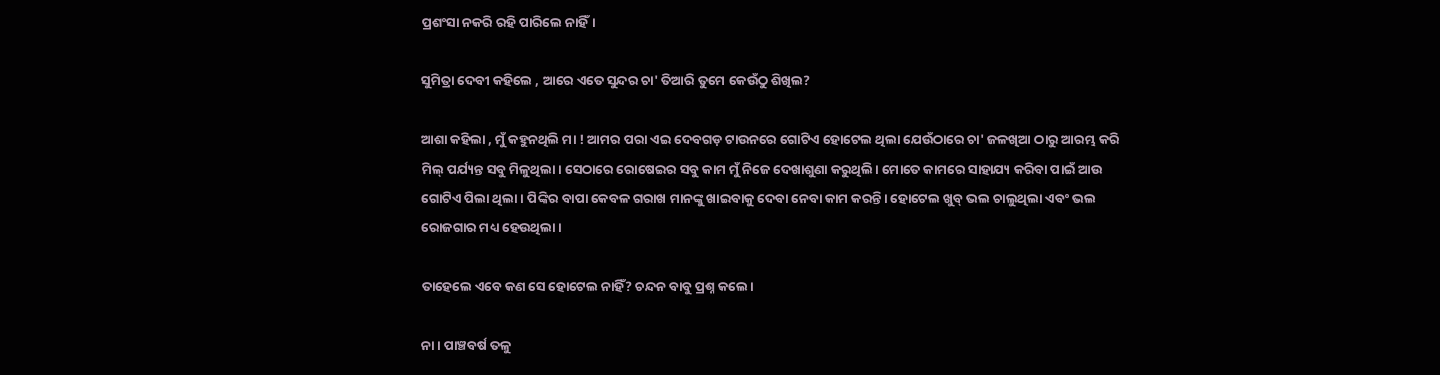ପ୍ରଶଂସା ନକରି ରହି ପାରିଲେ ନାହିଁ।

ସୁମିତ୍ରା ଦେବୀ କହିଲେ , ଆରେ ଏତେ ସୁନ୍ଦର ଚା' ତିଆରି ତୁମେ କେଉଁଠୁ ଶିଖିଲ?

ଆଶା କହିଲା , ମୁଁ କହୁନଥିଲି ମା ! ଆମର ପରା ଏଇ ଦେବଗଡ଼ ଟାଉନରେ ଗୋଟିଏ ହୋଟେଲ ଥିଲା ଯେଉଁଠାରେ ଚା' ଜଳଖିଆ ଠାରୁ ଆରମ୍ଭ କରି ମିଲ୍ ପର୍ଯ୍ୟନ୍ତ ସବୁ ମିଳୁଥିଲା। ସେଠାରେ ରୋଷେଇର ସବୁ କାମ ମୁଁ ନିଜେ ଦେଖାଶୁଣା କରୁଥିଲି। ମୋତେ କାମରେ ସାହାଯ୍ୟ କରିବା ପାଇଁ ଆଉ ଗୋଟିଏ ପିଲା ଥିଲା। ପିଙ୍କିର ବାପା କେବଳ ଗରାଖ ମାନଙ୍କୁ ଖାଇବାକୁ ଦେବା ନେବା କାମ କରନ୍ତି। ହୋଟେଲ ଖୁବ୍ ଭଲ ଚାଲୁଥିଲା ଏବଂ ଭଲ ରୋଜଗାର ମଧ୍ୟ ‌ହେଉଥିଲା।

ତାହେଲେ ଏବେ କଣ ସେ ହୋଟେଲ ନାହିଁ? ଚନ୍ଦନ ବାବୁ ପ୍ରଶ୍ନ କଲେ।

ନା। ପାଞ୍ଚବର୍ଷ ତଳୁ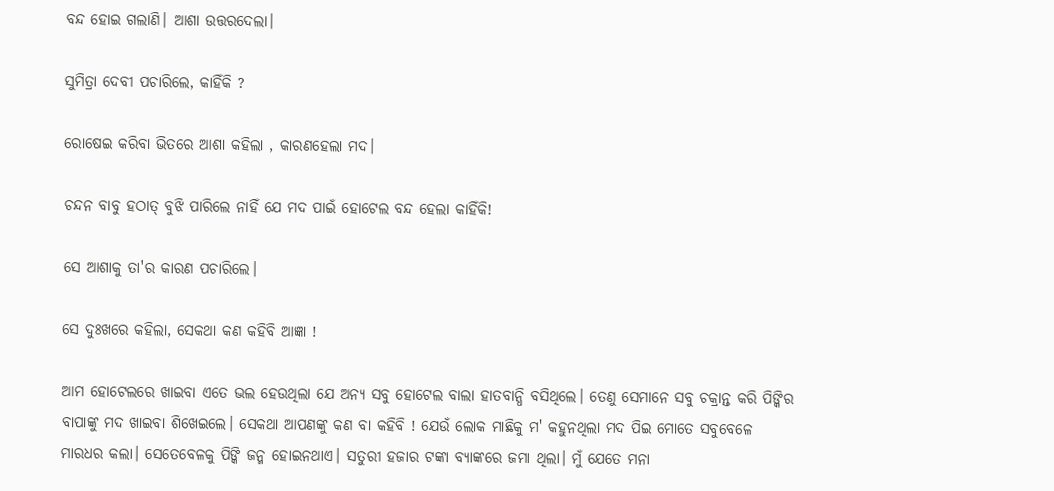ବନ୍ଦ ହୋଇ ଗଲାଣି। ଆଶା ଉତ୍ତରଦେଲା।

ସୁମିତ୍ରା ଦେବୀ ପଚାରିଲେ, କାହିଁକି ?

ରୋଷେଇ କରିବା ଭିତରେ ଆଶା କହିଲା , କାରଣହେଲା ମଦ।

ଚନ୍ଦନ ବାବୁ ହଠାତ୍ ବୁଝି ପାରିଲେ ନାହିଁ ଯେ ମଦ ପାଇଁ ହୋଟେଲ ବନ୍ଦ ହେଲା କାହିଁକି!

ସେ ଆଶାକୁ ତା'ର କାରଣ ପଚାରିଲେ।

ସେ ଦୁଃଖରେ କହିଲା, ସେକଥା କଣ କହିବି ଆଜ୍ଞା !

ଆମ ହୋଟେଲରେ ଖାଇବା ଏତେ ଭଲ ହେଉଥିଲା ଯେ ଅନ୍ୟ ସବୁ ହୋଟେଲ ବାଲା ହାତବାନ୍ଧି ବସିଥିଲେ। ତେଣୁ ସେମାନେ ସବୁ ଚକ୍ରାନ୍ତ କରି ପିଙ୍କିର ବାପାଙ୍କୁ ମଦ ଖାଇବା ଶିଖେଇଲେ। ସେକଥା ଆପଣଙ୍କୁ କଣ ବା କହିବି ! ଯେଉଁ ଲୋକ ମାଛିକୁ ମ' କହୁନଥିଲା ମଦ ପିଇ ମୋତେ ସବୁବେଳେ ମାରଧର କଲା। ସେତେବେଳକୁ ପିଙ୍କି ଜନ୍ମ ହୋଇନଥାଏ। ସତୁରୀ ହଜାର ଟଙ୍କା ବ୍ୟାଙ୍କରେ ଜମା ଥିଲା। ମୁଁ ଯେତେ ମନା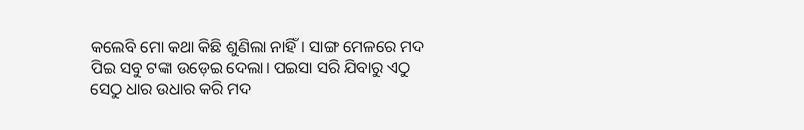କଲେବି ମୋ କଥା କିଛି ଶୁଣିଲା ନାହିଁ। ସାଙ୍ଗ ମେଳରେ ମଦ ପିଇ ସବୁ ଟଙ୍କା ଉଡ଼େଇ ଦେଲା। ପଇସା ସରି ଯିବାରୁ ଏଠୁ ସେଠୁ ଧାର ଉଧାର କରି ମଦ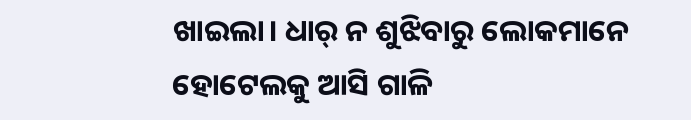ଖାଇଲା। ଧାର୍ ନ ଶୁଝିବାରୁ ଲୋକମାନେ ହୋଟେଲକୁ ଆସି ଗାଳି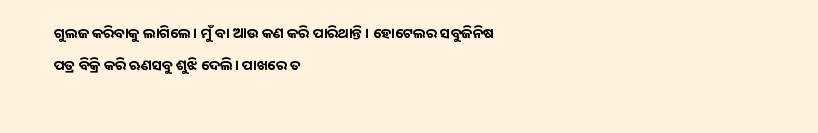ଗୁଲଜ କରିବାକୁ ଲାଗିଲେ। ମୁଁ ବା ଆଉ କଣ କରି ପାରିଥାନ୍ତି। ହୋଟେଲର ସବୁଜିନିଷ ପତ୍ର ବିକ୍ରି କରି ଋଣସବୁ ଶୁଝି ଦେଲି। ପାଖରେ ତ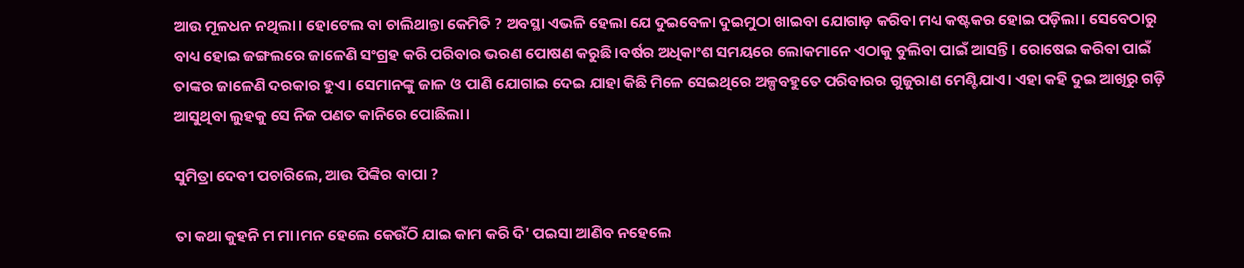ଆଉ ମୂଳଧନ ନଥିଲା। ହୋଟେଲ ବା ଚାଲିଥାନ୍ତା କେମିତି ? ଅବସ୍ଥା ଏଭଳି ହେଲା ଯେ ଦୁଇବେଳା ଦୁଇମୁଠା ଖାଇବା ଯୋଗାଡ଼ କରିବା ମଧ୍ୟ କଷ୍ଟକର ହୋଇ ପଡ଼ିଲା। ସେବେଠାରୁ ବାଧ୍ୟ ହୋଇ ଜଙ୍ଗଲରେ ଜାଳେଣି ସଂଗ୍ରହ କରି ପରିବାର ଭରଣ ପୋଷଣ କରୁଛି।ବର୍ଷର ଅଧିକାଂଶ ସମୟରେ ଲୋକମାନେ ଏଠାକୁ ବୁଲିବା ପାଇଁ ଆସନ୍ତି। ରୋଷେଇ କରିବା ପାଇଁ ତାଙ୍କର ଜାଳେଣି ଦରକାର ହୁଏ। ସେମାନଙ୍କୁ ଜାଳ ଓ ପାଣି ଯୋଗାଇ ଦେଇ ଯାହା କିଛି ମିଳେ ସେଇଥିରେ ଅଳ୍ପବହୁତେ ପରିବାରର ଗୁଜୁରାଣ ମେଣ୍ଟିଯାଏ। ଏହା କହି ଦୁଇ ଆଖିରୁ ଗଡ଼ି ଆସୁଥିବା ଲୁହକୁ ସେ ନିଜ ପଣତ କାନିରେ ପୋଛିଲା।

ସୁମିତ୍ରା ଦେବୀ ପଚାରିଲେ, ଆଉ ପିଙ୍କିର ବାପା ?

ତା କଥା କୁ‌ହନି ମ ମା।ମନ ହେଲେ କେଉଁଠି ଯାଇ କାମ କରି ଦି' ପଇସା ଆଣିବ ନହେଲେ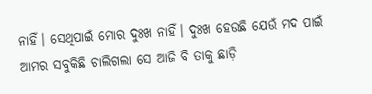ନାହିଁ। ସେଥିପାଇଁ ମୋର ଦୁଃଖ ନାହିଁ। ଦୁଃଖ ହେଉଛି ଯେଉଁ ମଦ ପାଇଁ ଆମର ସବୁକିଛି ଚାଲିଗଲା ସେ ଆଜି ବି ତାକୁ ଛାଡ଼ି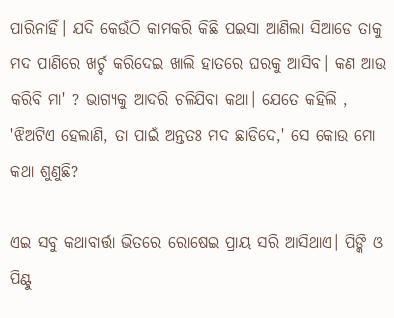ପାରିନାହିଁ। ଯଦି କେଉଁଠି କାମକରି କିଛି ପଇସା ଆଣିଲା ସିଆଡେ ତାକୁ ମଦ ପାଣିରେ ଖର୍ଚ୍ଚ କରିଦେଇ ଖାଲି ହାତରେ ଘରକୁ ଆସିବ। କଣ ଆଉ କରିବି ମା' ? ଭାଗ୍ୟକୁ ଆଦରି ଚଳିଯିବା କଥା। ଯେତେ କହିଲି , 'ଝିଅଟିଏ ହେଲାଣି, ତା ପାଇଁ ଅନ୍ତତଃ ମଦ ଛାଡିଦେ,' ସେ କୋଉ ମୋ କଥା ଶୁଣୁଛି?

ଏଇ ସବୁ କଥାବାର୍ତ୍ତା ଭିତରେ ରୋଷେଇ ପ୍ରାୟ ସରି ଆସିଥାଏ। ପିଙ୍କି ଓ ପିଣ୍ଟୁ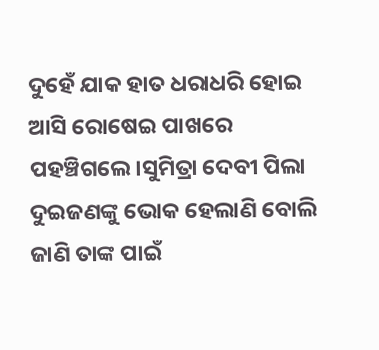ଦୁହେଁ ଯାକ ହାତ ଧରାଧରି ହୋଇ ଆସି ରୋଷେଇ ପାଖରେ ପହଞ୍ଚିଗଲେ।ସୁମିତ୍ରା ଦେବୀ ପିଲା ଦୁଇଜଣଙ୍କୁ ଭୋକ ହେଲାଣି ବୋଲି ଜାଣି ତାଙ୍କ ପାଇଁ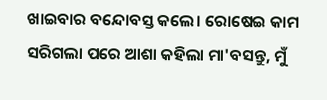ଖାଇବାର ବନ୍ଦୋବସ୍ତ କଲେ। ରୋଷେଇ କାମ ସରିଗଲା ପରେ ଆଶା କହିଲା ମା'ବସନ୍ତୁ, ମୁଁ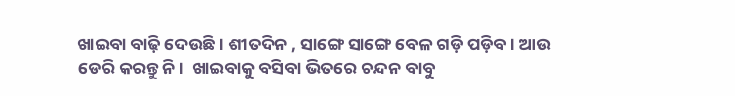ଖାଇବା ବାଢ଼ି ଦେଉଛି। ଶୀତଦିନ , ସାଙ୍ଗେ ସାଙ୍ଗେ ବେଳ ଗଡ଼ି ପଡ଼ିବ। ଆଉ ଡେରି କରନ୍ତୁ ନି।  ଖାଇବାକୁ ବସିବା ଭିତରେ ଚନ୍ଦନ ବାବୁ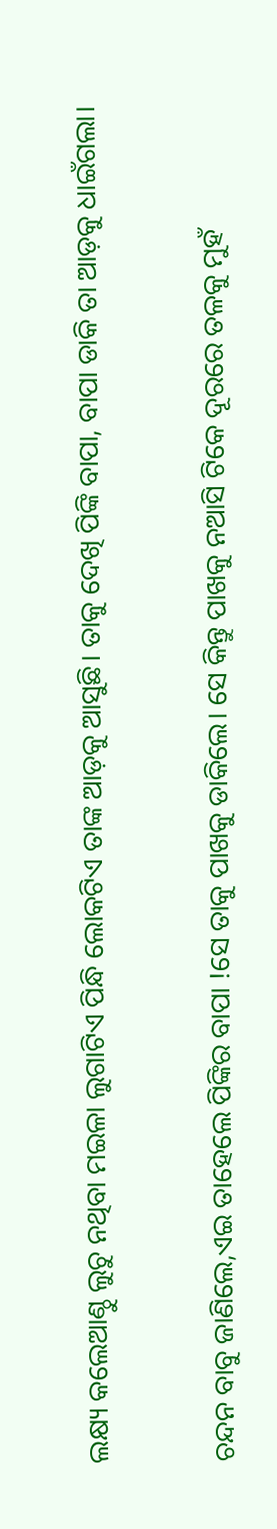ଲକ୍ଷ୍ୟ କଲେଆଣ୍ଠୁ ଲୁଚୁ ନଥିବା ମଇଳା ଲୁଗାଟିଏ ପିନ୍ଧି ଲୋକଟିଏ ତାଙ୍କ ଆଡ଼କୁ ଆସୁଛି। ତାକୁ ଦେଖି ପିଙ୍କି ବାପା, ବାପା ଡାକି ତା ଆଡ଼କୁ ଧାଇଁଗଲା।

ଚନ୍ଦନ ବାବୁ ଜାଣିଲେ,ଏଇ ତାହେଲେ ପିଙ୍କିର ବାପା !ସେ ତାକୁ ପାଖକୁ ଡାକିଲେ। ସେ କିନ୍ତୁ ପାଖକୁ ନଆସି ଟିକେ ଦୂରରେ ତଳକୁ ମୁହଁ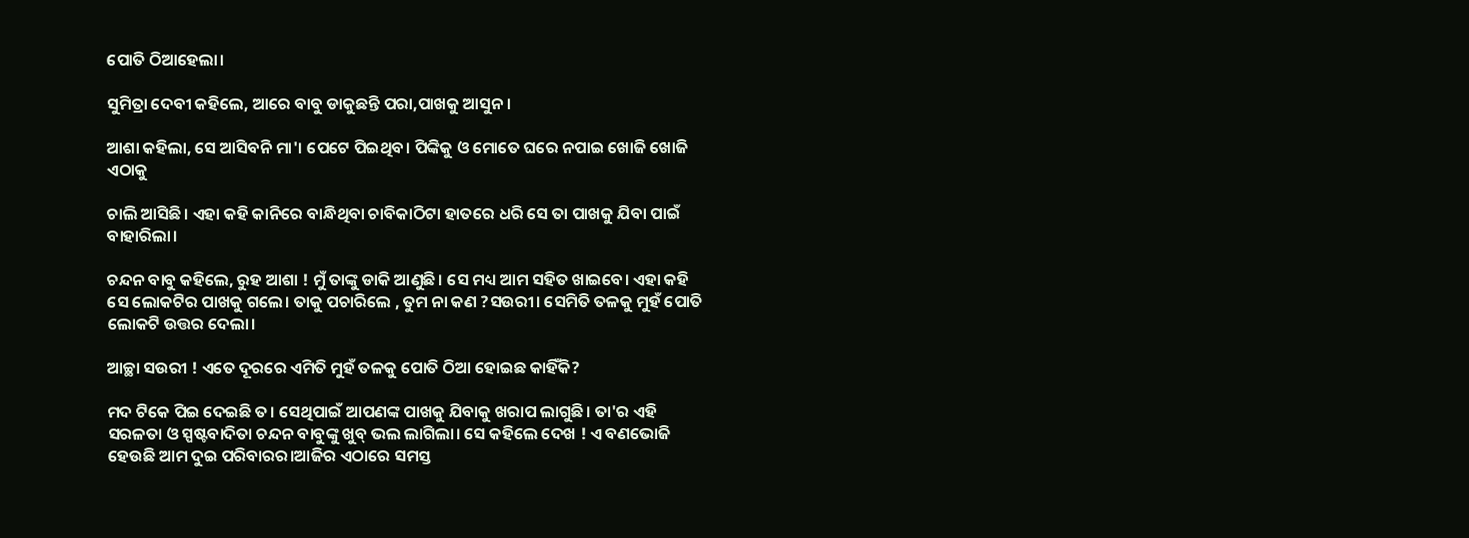ପୋତି ଠିଆହେଲା।

ସୁମିତ୍ରା ଦେବୀ କହିଲେ, ଆରେ ବାବୁ ଡାକୁଛନ୍ତି ପରା,ପାଖକୁ ଆସୁନ।

ଆଶା କହିଲା, ସେ ଆସିବନି ମା'। ପେଟେ ପିଇଥିବ। ପିଙ୍କିକୁ ଓ ମୋତେ ଘରେ ନପାଇ ଖୋଜି ଖୋଜି ଏଠାକୁ

ଚାଲି ଆସିଛି। ଏହା କହି କାନିରେ ବାନ୍ଧିଥିବା ଚାବିକାଠିଟା ହାତରେ ଧରି ସେ ତା ପାଖକୁ ଯିବା ପାଇଁ ବାହାରିଲା।

ଚନ୍ଦନ ବାବୁ କହିଲେ, ରୁହ ଆଶା ! ମୁଁ ତାଙ୍କୁ ଡାକି ଆଣୁଛି। ସେ ମଧ୍ୟ ଆମ ସହିତ ଖାଇବେ। ଏହା କହି ସେ ଲୋକଟିର ପାଖକୁ ଗଲେ। ତାକୁ ପଚାରିଲେ , ତୁମ ନା କଣ ?ସଉରୀ। ସେମିତି ତଳକୁ ମୁହଁ ପୋତି ଲୋକଟି ଉତ୍ତର ଦେଲା।

ଆଚ୍ଛା ସଉରୀ ! ଏତେ ଦୂରରେ ଏମିତି ମୁହଁ ତଳକୁ ପୋତି ଠିଆ ହୋଇଛ କାହିଁକି?

ମଦ ଟିକେ ପିଇ ଦେଇଛି ତ। ସେଥିପାଇଁ ଆପଣଙ୍କ ପାଖକୁ ଯିବାକୁ ଖରାପ ଲାଗୁଛି। ତା'ର ଏହି ସରଳତା ଓ ସ୍ପଷ୍ଟବାଦିତା ଚନ୍ଦନ ବାବୁଙ୍କୁ ଖୁବ୍ ଭଲ ଲାଗିଲା। ସେ କହିଲେ ଦେଖ ! ଏ ବଣଭୋଜି ହେଉଛି ଆମ ଦୁଇ ପରିବାରର।ଆଜିର ଏଠାରେ ସମସ୍ତ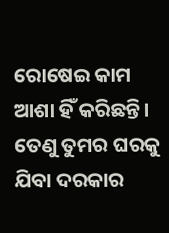ରୋଷେଇ କାମ ଆଶା ହିଁ କରିଛନ୍ତି। ତେଣୁ ତୁମର ଘରକୁ ଯିବା ଦରକାର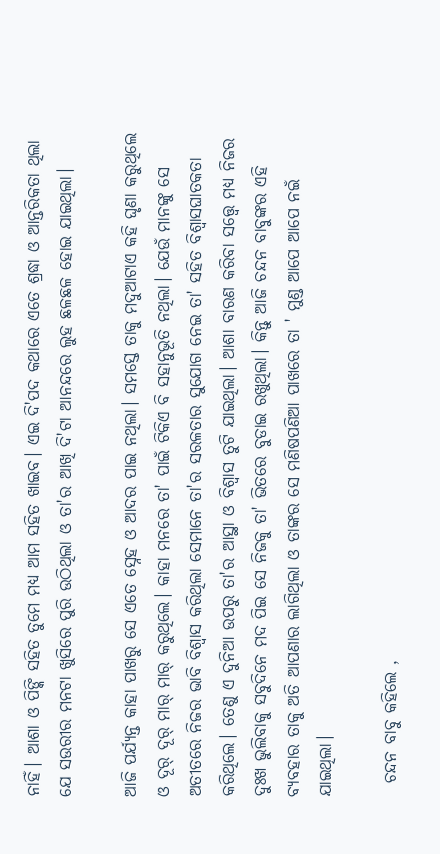ନାହିଁ। ଆଶା ଓ ପିଙ୍କି ସହିତ ତୁମେ ମଧ୍ୟ ଆମ ସହିତ ଖାଇବ। ଏଇ ଦି'ପଦ କଥାରେ ଏତେ ଶ୍ରଦ୍ଧା ଓ ଆନ୍ତରିକତା ଥିଲା ଯେ ସଉରୀର ମନଟା ଖୁସିରେ ପୁରି ଉଠିଥିଲା ଓ ତା'ର ଆଖି ଦି'ଟା ଆନନ୍ଦରେ ଲୁହ ଛଳଛଳ ହୋଇ ଯାଇଥିଲା।

ଆଜି ପର୍ଯ୍ୟନ୍ତ କାହା ପାଖରୁ ସେ ଏତେ ସ୍ନେହ ଓ ଆଦର ପାଇ ନଥିଲା। ସମସ୍ତେ ତାକୁ ମଦୁଆଟାଏ କହି ଘୃଣା କରୁଥିଲେ ଓ ଦୂର୍ ଦୂର୍ ମାର୍ ମାର୍ କରୁଥିଲେ। କାହା ମନରେ ତା' ପାଇଁ ଟିକିଏ ବି ସହାନୁଭୂତି ନଥିଲା। ଯେଉଁ ମାନଙ୍କୁ ସେ ଅତୀତରେ ନିଜର ଭାବି ବିଶ୍ଵାସ କରିଥିଲା ସେମାନେ ତା'ର ସରଳତାର ସୁଯୋଗ ନେଇ ତା' ସହିତ ବିଶ୍ବାସଘାତକତା କରିଥିଲେ। ତେଣୁ ଏ ଦୁନିଆ ଉପରୁ ତା'ର ଆସ୍ଥା ଓ ବିଶ୍ଵାସ ତୁଟି ଯାଇଥିଲା। ଆଶା ବାରଣ କରିବା ସତ୍ତ୍ୱେ ମଧ୍ୟ ନିଜର ଦୁଃଖ ଭୁଲିବାକୁ ସବୁଦିନେ ମଦ ପିଇ ସେ ନିଜକୁ ତା' ଭିତରେ ବୁଡାଇ ରଖୁଥିଲା। କିନ୍ତୁ ଆଜି ଚନ୍ଦନ ବାବୁଙ୍କର ଏହି ବ୍ୟବହାର ତାକୁ ଅତି ଆପଣାର ଲାଗିଥିଲା ଓ ତାଙ୍କର ସେ ମଣିଷପଣିଆ ପାଖରେ ତା ' ମୁଣ୍ଡ ଆପେ ଆପେ ନଇଁ ଯାଇଥିଲା।

  ଚନ୍ଦନ ବାବୁ କହିଲେ ,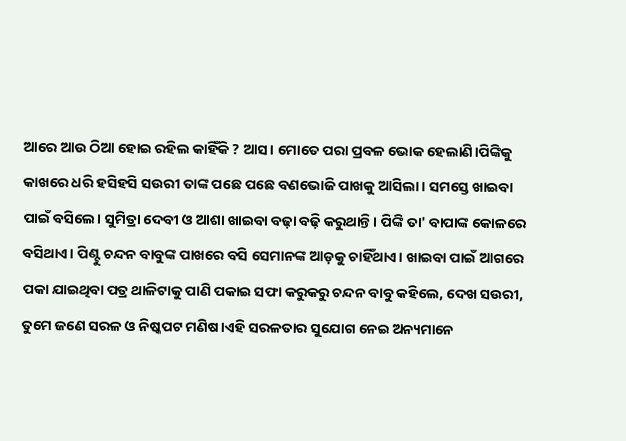ଆରେ ଆଉ ଠିଆ ହୋଇ ରହିଲ କାହିଁକି ? ଆସ। ମୋତେ ପରା ପ୍ରବଳ ଭୋକ ହେଲାଣି।ପିଙ୍କିକୁ କାଖରେ ଧରି ହସିହସି ସଉରୀ ତାଙ୍କ ପଛେ ପଛେ ବଣଭୋଜି ପାଖକୁ ଆସିଲା। ସମସ୍ତେ ଖାଇବା ପାଇଁ ବସିଲେ। ସୁମିତ୍ରା ଦେବୀ ଓ ଆଶା ଖାଇବା ବଢ଼ା ବଢ଼ି କରୁଥାନ୍ତି। ପିଙ୍କି ତା' ବାପାଙ୍କ କୋଳରେ ବସିଥାଏ। ପିଣ୍ଟୁ ଚନ୍ଦନ ବାବୁଙ୍କ ପାଖରେ ବସି ସେମାନଙ୍କ ଆଡ଼କୁ ଚାହିଁଥାଏ। ଖାଇବା ପାଇଁ ଆଗରେ ପକା ଯାଇଥିବା ପତ୍ର ଥାଳିଟାକୁ ପାଣି ପକାଇ ସଫା କରୁକରୁ ଚନ୍ଦନ ବାବୁ କହିଲେ, ଦେଖ ସଉରୀ, ତୁମେ ଜଣେ ସରଳ ଓ ନିଷ୍କପଟ ମଣିଷ।ଏହି ସରଳତାର ସୁଯୋଗ ନେଇ ଅନ୍ୟମାନେ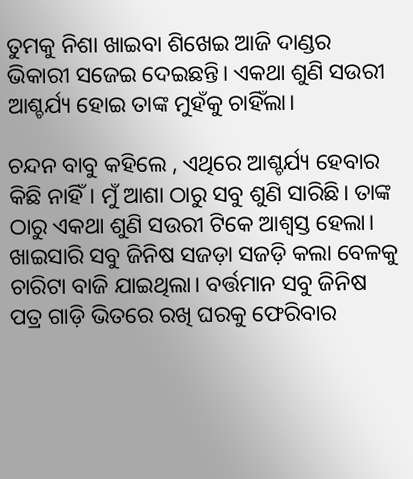ତୁମକୁ ନିଶା ଖାଇବା ଶିଖେଇ ଆଜି ଦାଣ୍ଡର ଭିକାରୀ ସଜେଇ ଦେଇଛନ୍ତି। ଏକଥା ଶୁଣି ସଉରୀ ଆଶ୍ଚର୍ଯ୍ୟ ହୋଇ ତାଙ୍କ ମୁହଁକୁ ଚାହିଁଲା।

ଚନ୍ଦନ ବାବୁ କହିଲେ , ଏଥିରେ ଆଶ୍ଚର୍ଯ୍ୟ ହେବାର କିଛି ନାହିଁ। ମୁଁ ଆଶା ଠାରୁ ସବୁ ଶୁଣି ସାରିଛି। ତାଙ୍କ ଠାରୁ ଏକଥା ଶୁଣି ସଉରୀ ଟିକେ ଆଶ୍ବସ୍ତ ହେଲା। ଖାଇସାରି ସବୁ ଜିନିଷ ସଜଡ଼ା ସଜଡ଼ି କଲା ବେଳକୁ ଚାରିଟା ବାଜି ଯାଇଥିଲା। ବର୍ତ୍ତମାନ ସବୁ ଜିନିଷ ପତ୍ର ଗାଡ଼ି ଭିତରେ ରଖି ଘରକୁ ଫେରିବାର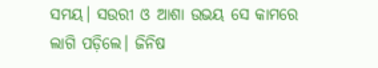ସମୟ। ସଉରୀ ଓ ଆଶା ଉଭୟ ସେ କାମରେ ଲାଗି ପଡ଼ିଲେ। ଜିନିଷ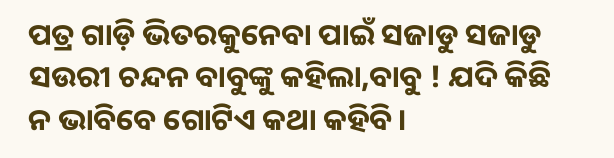ପତ୍ର ଗାଡ଼ି ଭିତରକୁନେବା ପାଇଁ ସଜାଡୁ ସଜାଡୁ ସଉରୀ ଚନ୍ଦନ ବାବୁଙ୍କୁ କହିଲା,ବାବୁ ! ଯଦି କିଛି ନ ଭାବିବେ ଗୋଟିଏ କଥା କହିବି।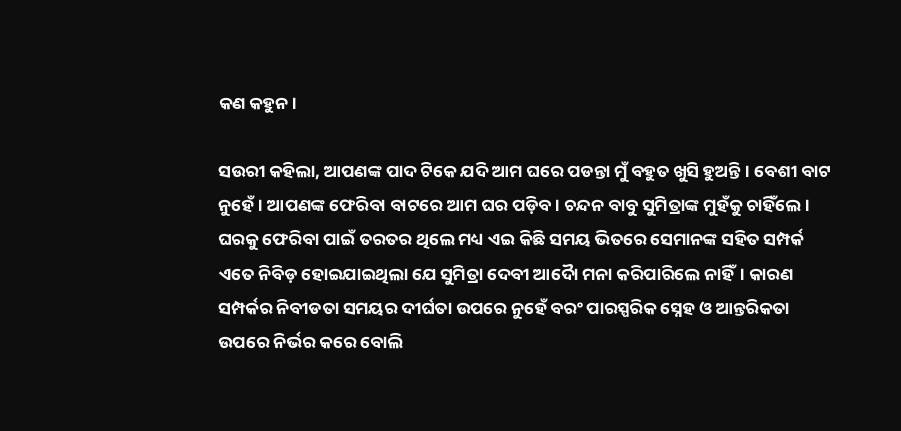କଣ କହୁନ।

ସଉରୀ କହିଲା, ଆପଣଙ୍କ ପାଦ ଟିକେ ଯଦି ଆମ ଘରେ ପଡନ୍ତା ମୁଁ ବହୁତ ଖୁସି ହୁଅନ୍ତି। ବେଶୀ ବାଟ ନୁହେଁ। ଆପଣଙ୍କ ଫେରିବା ବାଟରେ ଆମ ଘର ପଡ଼ିବ। ଚନ୍ଦନ ବାବୁ ସୁମିତ୍ରାଙ୍କ ମୁହଁକୁ ଚାହିଁଲେ। ଘରକୁ ଫେରିବା ପାଇଁ ତରତର ଥିଲେ ମଧ୍ୟ ଏଇ କିଛି ସମୟ ଭିତରେ ସେମାନଙ୍କ ସହିତ ସମ୍ପର୍କ ଏତେ ନିବିଡ଼ ହୋଇଯାଇଥିଲା ଯେ ସୁମିତ୍ରା ଦେବୀ ଆଦୈା ମନା କରିପାରିଲେ ନାହିଁ। କାରଣ ସମ୍ପର୍କର ନିବୀଡତା ସମୟର ଦୀର୍ଘତା ଉପରେ ନୁହେଁ ବରଂ ପାରସ୍ପରିକ ସ୍ନେହ ଓ ଆନ୍ତରିକତା ଉପରେ ନିର୍ଭର କରେ ବୋଲି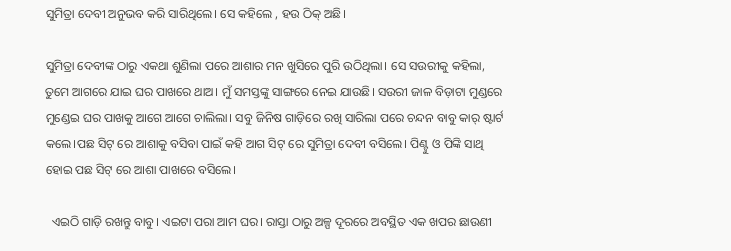ସୁମିତ୍ରା ଦେବୀ ଅନୁଭବ କରି ସାରିଥିଲେ। ସେ କହିଲେ , ହଉ ଠିକ୍ ଅଛି।

ସୁମିତ୍ରା ଦେବୀଙ୍କ ଠାରୁ ଏକଥା ଶୁଣିଲା ପରେ ଆଶାର ମନ ଖୁସିରେ ପୁରି ଉଠିଥିଲା। ସେ ସଉରୀକୁ କହିଲା, ତୁମେ ଆଗରେ ଯାଇ ଘର ପାଖରେ ଥାଅ। ମୁଁ ସମସ୍ତଙ୍କୁ ସାଙ୍ଗରେ ନେଇ ଯାଉଛି। ସଉରୀ ଜାଳ ବିଡ଼ାଟା ମୁଣ୍ଡରେ ମୁଣ୍ଡେଇ ଘର ପାଖକୁ ଆଗେ ଆଗେ ଚାଲିଲା। ସବୁ ଜିନିଷ ଗାଡ଼ିରେ ରଖି ସାରିଲା ପରେ ଚନ୍ଦନ ବାବୁ କାର୍ ଷ୍ଟାର୍ଟ କଲେ।ପଛ ସିଟ୍ ରେ ଆଶାକୁ ବସିବା ପାଇଁ କହି ଆଗ ସିଟ୍ ରେ ସୁମିତ୍ରା ଦେବୀ ବସିଲେ। ପିଣ୍ଟୁ ଓ ପିଙ୍କି ସାଥି ହୋଇ ପଛ ସିଟ୍ ରେ ଆଶା ପାଖରେ ବସିଲେ।

  ଏଇଠି ଗାଡ଼ି ରଖନ୍ତୁ ବାବୁ। ଏଇଟା ପରା ଆମ ଘର। ରାସ୍ତା ଠାରୁ ଅଳ୍ପ ଦୂରରେ ଅବସ୍ଥିତ ଏକ ଖପର ଛାଉଣୀ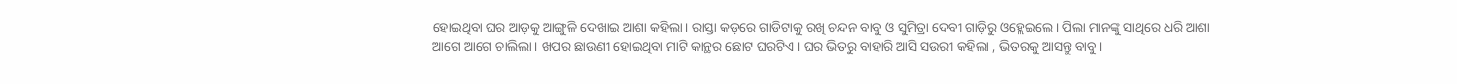ହୋଇଥିବା ଘର ଆଡ଼କୁ ଆଙ୍ଗୁଳି ଦେଖାଇ ଆଶା କହିଲା। ରାସ୍ତା କଡ଼ରେ ଗାଡିଟାକୁ ରଖି ଚନ୍ଦନ ବାବୁ ଓ ସୁମିତ୍ରା ଦେବୀ ଗାଡ଼ିରୁ ଓହ୍ଲେଇଲେ। ପିଲା ମାନଙ୍କୁ ସାଥିରେ ଧରି ଆଶା ଆଗେ ଆଗେ ଚାଲିଲା। ଖପର ଛାଉଣୀ ହୋଇଥିବା ମାଟି କାନ୍ଥର ଛୋଟ ଘରଟିଏ। ଘର ଭିତରୁ ବାହାରି ଆସି ସଉରୀ କହିଲା , ଭିତରକୁ ଆସନ୍ତୁ ବାବୁ।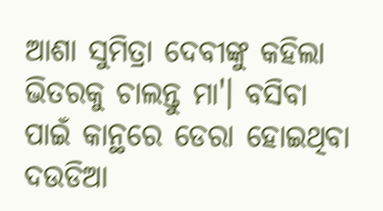ଆଶା ସୁମିତ୍ରା ଦେବୀଙ୍କୁ କହିଲା ଭିତରକୁ ଚାଲନ୍ତୁ ମା'। ବସିବା ପାଇଁ କାନ୍ଥରେ ଡେରା ହୋଇଥିବା ଦଉଡିଆ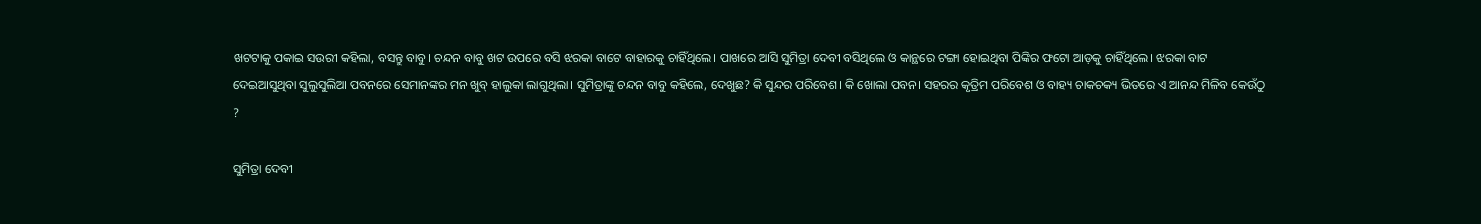ଖଟଟାକୁ ପକାଇ ସଉରୀ କହିଲା, ବସନ୍ତୁ ବାବୁ। ଚନ୍ଦନ ବାବୁ ଖଟ ଉପରେ ବସି ଝରକା ବାଟେ ବାହାରକୁ ଚାହିଁଥିଲେ। ପାଖରେ ଆସି ସୁମିତ୍ରା ଦେବୀ ବସିଥିଲେ ଓ କାନ୍ଥରେ ଟଙ୍ଗା ହୋଇଥିବା ପିଙ୍କିର ଫଟୋ ଆଡ଼କୁ ଚାହିଁଥିଲେ। ଝରକା ବାଟ ଦେଇଆସୁଥିବା ସୁଲୁସୁଲିଆ ପବନରେ ସେମାନଙ୍କର ମନ ଖୁବ୍ ହାଲୁକା ଲାଗୁଥିଲା। ସୁମିତ୍ରାଙ୍କୁ ଚନ୍ଦନ ବାବୁ କହିଲେ, ଦେଖୁଛ? କି ସୁନ୍ଦର ପରିବେଶ। କି ଖୋଲା ପବନ। ସହରର କୃତ୍ରିମ ପରିବେଶ ଓ ବାହ୍ୟ ଚାକଚକ୍ୟ ଭିତରେ ଏ ଆନନ୍ଦ ମିଳିବ କେଉଁଠୁ ?

ସୁମିତ୍ରା ଦେବୀ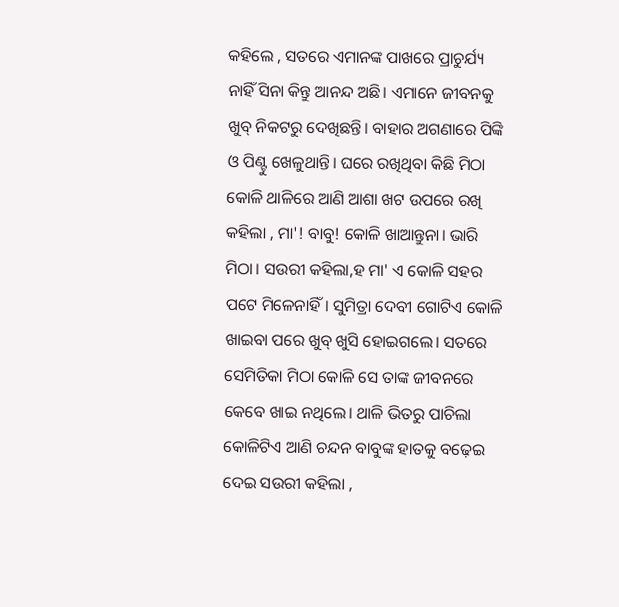କହିଲେ , ସତରେ ଏମାନଙ୍କ ପାଖରେ ପ୍ରାଚୁର୍ଯ୍ୟ ନାହିଁ ସିନା କିନ୍ତୁ ଆନନ୍ଦ ଅଛି। ଏମାନେ ଜୀବନକୁ ଖୁବ୍ ନିକଟରୁ ଦେଖିଛନ୍ତି। ବାହାର ଅଗଣାରେ ପିଙ୍କି ଓ ପିଣ୍ଟୁ ଖେଳୁଥାନ୍ତି। ଘରେ ରଖିଥିବା କିଛି ମିଠା କୋଳି ଥାଳିରେ ଆଣି ଆଶା ଖଟ ଉପରେ ରଖି କହିଲା , ମା'! ବାବୁ! କୋଳି ଖାଆନ୍ତୁନା। ଭାରି ମିଠା। ସଉରୀ କହିଲା,ହ ମା' ଏ କୋଳି ସହର ପଟେ ମିଳେନାହିଁ। ସୁମିତ୍ରା ଦେବୀ ଗୋଟିଏ କୋଳି ଖାଇବା ପରେ ଖୁବ୍ ଖୁସି ହୋଇଗଲେ। ସତରେ ସେମିତିକା ମିଠା କୋଳି ସେ ତାଙ୍କ ଜୀବନରେ କେବେ ଖାଇ ନଥିଲେ। ଥାଳି ଭିତରୁ ପାଚିଲା କୋଳିଟିଏ ଆଣି ଚନ୍ଦନ ବାବୁଙ୍କ ହାତକୁ ବଢ଼େଇ ଦେଇ ସଉରୀ କହିଲା ,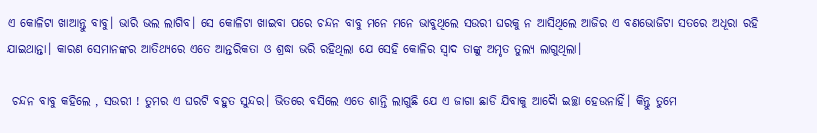ଏ କୋଳିଟା ଖାଆନ୍ତୁ ବାବୁ। ଭାରି ଭଲ ଲାଗିବ। ସେ କୋଳିଟା ଖାଇବା ପରେ ଚନ୍ଦନ ବାବୁ ମନେ ମନେ ଭାବୁଥିଲେ ସଉରୀ ଘରକୁ ନ ଆସିଥିଲେ ଆଜିର ଏ ବଣଭୋଜିଟା ସତରେ ଅଧୂରା ରହି ଯାଇଥାନ୍ତା। କାରଣ ସେମାନଙ୍କର ଆତିଥ୍ୟରେ ଏତେ ଆନ୍ତରିକତା ଓ ଶ୍ରଦ୍ଧା ଭରି ରହିଥିଲା ଯେ ସେହି କୋଳିର ସ୍ଵାଦ ତାଙ୍କୁ ଅମୃତ ତୁଲ୍ୟ ଲାଗୁଥିଲା।

 ଚନ୍ଦନ ବାବୁ କହିଲେ , ସଉରୀ ! ତୁମର ଏ ଘରଟି ବହୁତ ସୁନ୍ଦର। ଭିତରେ ବସିଲେ ଏତେ ଶାନ୍ତି ଲାଗୁଛି ଯେ ଏ ଜାଗା ଛାଡି ଯିବାକୁ ଆଦୈା ଇଚ୍ଛା ହେଉନାହିଁ। କିନ୍ତୁ ତୁମେ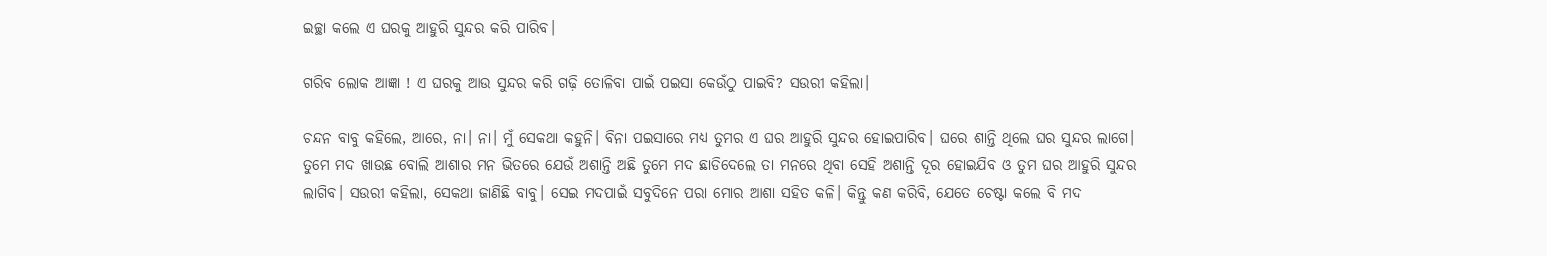ଇଚ୍ଛା କଲେ ଏ ଘରକୁ ଆହୁରି ସୁନ୍ଦର କରି ପାରିବ।

ଗରିବ ଲୋକ ଆଜ୍ଞା ! ଏ ଘରକୁ ଆଉ ସୁନ୍ଦର କରି ଗଢ଼ି ତୋଳିବା ପାଇଁ ପଇସା କେଉଁଠୁ ପାଇବି? ସଉରୀ କହିଲା।

ଚନ୍ଦନ ବାବୁ କହିଲେ, ଆରେ, ନା। ନା। ମୁଁ ସେକଥା କହୁନି। ବିନା ପଇସାରେ ମଧ୍ୟ ତୁମର ଏ ଘର ଆହୁରି ସୁନ୍ଦର ହୋଇପାରିବ। ଘରେ ଶାନ୍ତି ଥିଲେ ଘର ସୁନ୍ଦର ଲାଗେ। ତୁମେ ମଦ ଖାଉଛ ବୋଲି ଆଶାର ମନ ଭିତରେ ଯେଉଁ ଅଶାନ୍ତି ଅଛି ତୁମେ ମଦ ଛାଡିଦେଲେ ତା ମନରେ ଥିବା ସେହି ଅଶାନ୍ତି‌ ଦୂର ହୋଇଯିବ ଓ ତୁମ ଘର ଆହୁରି ସୁନ୍ଦର ଲାଗିବ। ସଉରୀ କହିଲା, ସେକଥା ଜାଣିଛି ବାବୁ। ସେଇ ମଦପାଇଁ ସବୁଦିନେ ପରା ମୋର ଆଶା ସହିତ କଳି। କିନ୍ତୁ କଣ କରିବି, ଯେତେ ଚେଷ୍ଟା କଲେ ବି ମଦ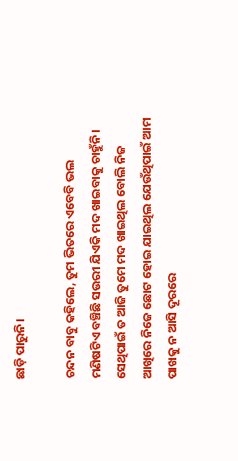ଛାଡ଼ି ପାରୁନି।

ଚନ୍ଦନ ବାବୁ କହିଲେ, ତୁମ ଭିତରେ ଏବେବି ଭଲ ମଣିଷଟିଏ ବଞ୍ଚିଛି ସଉରୀ ଯିଏକି ମଦ ଖାଇବାକୁ ଚାହୁଁନି। ସେଥିପାଇଁ ତ ଆଜି ତୁମେ ମଦ ଖାଇଥିଲ ବୋଲି ନିଜ ଆଖିରେ ନିଜେ ଛୋଟ ହୋଇ ଯାଇଥିଲ ଯେଉଁଥିପାଇଁ ଆମ ପାଖକୁ ନ ଆସି ଦୂରରେ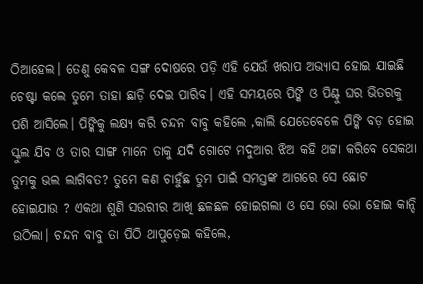ଠିଆହେଲ। ତେଣୁ କେବଳ ସଙ୍ଗ ଦୋଷରେ ପଡ଼ି ଏହି ଯେଉଁ ଖରାପ ଅଭ୍ୟାସ ହୋଇ ଯାଇଛି ଚେଷ୍ଟା କଲେ ତୁମେ ତାହା ଛାଡ଼ି ଦେଇ ପାରିବ। ଏହି ସମୟରେ ପିଙ୍କି ଓ ପିଣ୍ଟୁ ଘର ଭିତରକୁ ପଶି ଆସିଲେ। ପିଙ୍କିକୁ ଲକ୍ଷ୍ୟ କରି ଚନ୍ଦନ ବାବୁ କହିଲେ ,କାଲି ଯେତେବେଳେ ପିଙ୍କି ବଡ଼ ହୋଇ ସ୍କୁଲ ଯିବ ଓ ତାର ସାଙ୍ଗ ମାନେ ତାକୁ ଯଦି ଗୋଟେ ମଦୁଆର ଝିଅ କହି ଥଟ୍ଟା କରିବେ ସେକଥା ତୁମକୁ ଭଲ ଲାଗିବତ? ତୁମେ କଣ ଚାହୁଁଛ ତୁମ ପାଇଁ ସମସ୍ତଙ୍କ ଆଗରେ ସେ ଛୋଟ ହୋଇଯାଉ ? ଏକଥା ଶୁଣି ସଉରୀର ଆଖି ଛଳଛଳ ହୋଇଗଲା ଓ ସେ ଭୋ ଭୋ ହୋଇ କାନ୍ଦି ଉଠିଲା। ଚନ୍ଦନ ବାବୁ ତା ପିଠି ଥାପୁଡ଼େଇ କହିଲେ,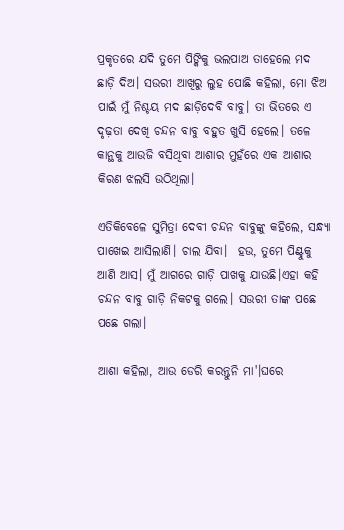ପ୍ରକୃତରେ ଯଦି ତୁମେ ପିଙ୍କିକୁ ଭଲପାଅ ତାହେଲେ ମଦ ଛାଡ଼ି ଦିଅ। ସଉରୀ ଆଖିରୁ ଲୁହ ପୋଛି କହିଲା, ମୋ ଝିଅ ପାଇଁ ମୁଁ ନିଶ୍ଚୟ ମଦ ଛାଡ଼ିଦେବି ବାବୁ। ତା ଭିତରେ ଏ ଦୃଢ଼ତା ଦେଖି ଚନ୍ଦନ ବାବୁ ବହୁତ ଖୁସି ହେଲେ। ତଳେ କାନ୍ଥକୁ ଆଉଜି ବସିଥିବା ଆଶାର ମୁହଁରେ ଏକ ଆଶାର କିରଣ ଝଲସି ଉଠିଥିଲା।

ଏତିକିବେଳେ ସୁମିତ୍ରା ଦେବୀ ଚନ୍ଦନ ବାବୁଙ୍କୁ କହିଲେ, ସନ୍ଧ୍ୟା ପାଖେଇ ଆସିଲାଣି। ଚାଲ ଯିବା।  ହଉ, ତୁମେ ପିଣ୍ଟୁକୁ ଆଣି ଆସ। ମୁଁ ଆଗରେ ଗାଡ଼ି ପାଖକୁ ଯାଉଛି।ଏହା କହି ଚନ୍ଦନ ବାବୁ ଗାଡ଼ି ନିକଟକୁ ଗଲେ। ସଉରୀ ତାଙ୍କ ପଛେ ପଛେ ଗଲା।

ଆଶା କହିଲା, ଆଉ ଡେରି କରନ୍ତୁନି ମା'।ଘରେ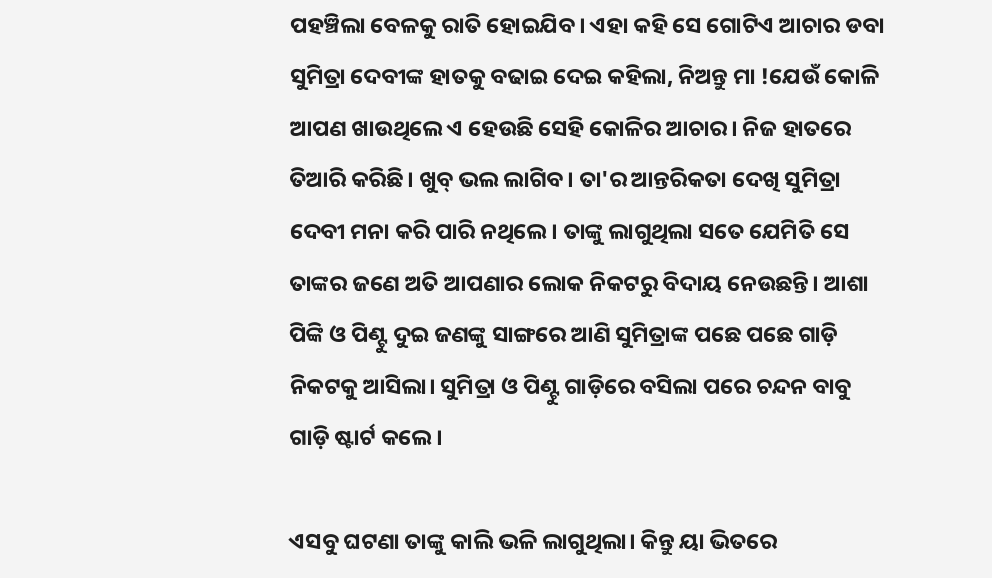ପହଞ୍ଚିଲା ବେଳକୁ ରାତି ହୋଇଯିବ। ଏହା କହି ସେ ଗୋଟିଏ ଆଚାର ଡବା ସୁମିତ୍ରା ଦେବୀଙ୍କ ହାତକୁ ବଢାଇ ଦେଇ କହିଲା, ନିଅନ୍ତୁ ମା !ଯେଉଁ କୋଳି ଆପଣ ଖାଉଥିଲେ ଏ ହେଉଛି ସେହି କୋଳିର ଆଚାର। ନିଜ ହାତରେ ତିଆରି କରିଛି। ଖୁବ୍ ଭଲ ଲାଗିବ। ତା'ର ଆନ୍ତରିକତା ଦେଖି ସୁମିତ୍ରା ଦେବୀ ମନା କରି ପାରି ନଥିଲେ। ତାଙ୍କୁ ଲାଗୁଥିଲା ସତେ ଯେମିତି ସେ ତାଙ୍କର ଜଣେ ଅତି ଆପଣାର ଲୋକ ନିକଟରୁ ବିଦାୟ ନେଉଛନ୍ତି। ଆଶା ପିଙ୍କି ଓ ପିଣ୍ଟୁ ଦୁଇ ଜଣଙ୍କୁ ସାଙ୍ଗରେ ଆଣି ସୁମିତ୍ରାଙ୍କ ପଛେ ପଛେ ଗାଡ଼ି ନିକଟକୁ ଆସିଲା। ସୁମିତ୍ରା ଓ ପିଣ୍ଟୁ ଗାଡ଼ିରେ ବସିଲା ପରେ ଚନ୍ଦନ ବାବୁ ଗାଡ଼ି ଷ୍ଟାର୍ଟ କଲେ।

ଏସବୁ ଘଟଣା ତାଙ୍କୁ କାଲି ଭଳି ଲାଗୁଥିଲା। କିନ୍ତୁ ୟା ଭିତରେ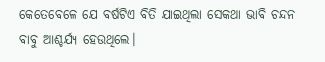କେତେବେଳେ ଯେ ବର୍ଷଟିଏ ବିତି ଯାଇଥିଲା ସେକଥା ଭାବି ଚନ୍ଦନ ବାବୁ ଆଶ୍ଚର୍ଯ୍ୟ ହେଉଥିଲେ।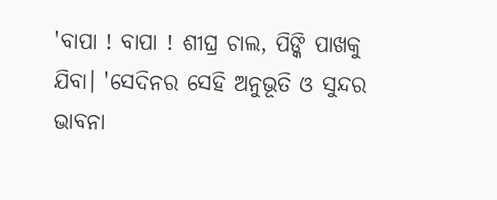'ବାପା ! ବାପା ! ଶୀଘ୍ର ଚାଲ, ପିଙ୍କି ପାଖକୁ ଯିବା। 'ସେଦିନର ସେହି ଅନୁଭୂତି ଓ ସୁନ୍ଦର ଭାବନା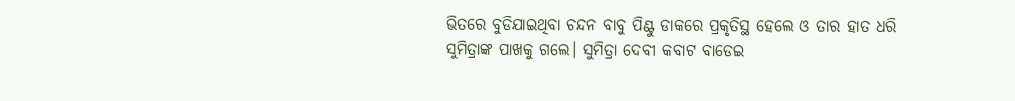ଭିତରେ ବୁଡିଯାଇଥିବା ଚନ୍ଦନ ବାବୁ ପିଣ୍ଟୁ ଡାକରେ ପ୍ରକୃତିସ୍ଥ ହେଲେ ଓ ତାର ହାତ ଧରି ସୁମିତ୍ରାଙ୍କ ପାଖକୁ ଗଲେ। ସୁମିତ୍ରା ଦେବୀ କବାଟ ବାଡେଇ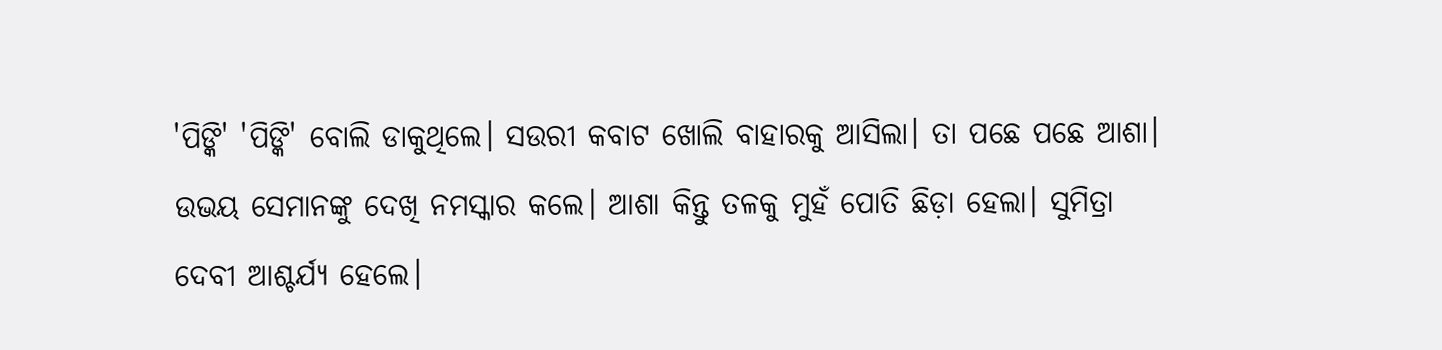'ପିଙ୍କି' 'ପିଙ୍କି' ବୋଲି ଡାକୁଥିଲେ। ସଉରୀ କବାଟ ଖୋଲି ବାହାରକୁ ଆସିଲା। ତା ପଛେ ପଛେ ଆଶା। ଉଭୟ ସେମାନଙ୍କୁ ଦେଖି ନମସ୍କାର କଲେ। ଆଶା କିନ୍ତୁ ତଳକୁ ମୁହଁ ପୋତି ଛିଡ଼ା ହେଲା। ସୁମିତ୍ରା ଦେବୀ ଆଶ୍ଚର୍ଯ୍ୟ ହେଲେ।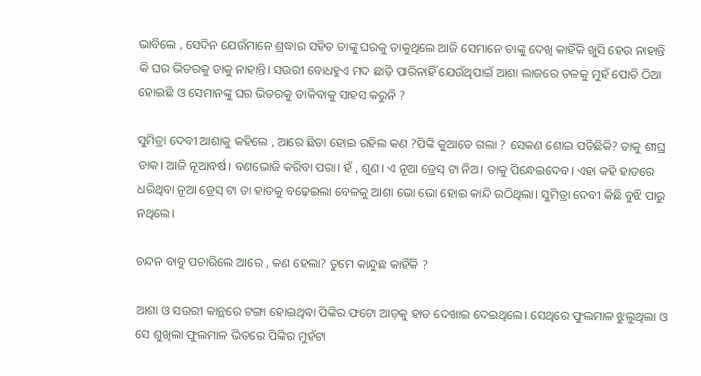ଭାବିଲେ , ସେଦିନ ଯେଉଁମାନେ ଶ୍ରଦ୍ଧାର ସହିତ ତାଙ୍କୁ ଘରକୁ ଡାକୁଥିଲେ ଆଜି ସେମାନେ ତାଙ୍କୁ ଦେଖି କାହିଁକି ଖୁସି ହେଉ ନାହାନ୍ତି କି ଘର ଭିତରକୁ ଡାକୁ ନାହାନ୍ତି। ସଉରୀ ବୋଧହୁଏ ମଦ ଛାଡ଼ି ପାରିନାହିଁ ଯେଉଁଥିପାଇଁ ଆଶା ଲାଜରେ ତଳକୁ ମୁହଁ ପୋତି ଠିଆ ହୋଇଛି ଓ ସେମାନଙ୍କୁ ଘର ଭିତରକୁ ଡାକିବାକୁ ସାହସ କରୁନି ?

ସୁମିତ୍ରା ଦେବୀ ଆଶାକୁ କହିଲେ , ଆରେ ଛିଡା ହୋଇ ରହିଲ କଣ ?ପିଙ୍କି କୁଆଡେ ଗଲା ? ସେକଣ ଶୋଇ ପଡିଛିକି? ତାକୁ ଶୀଘ୍ର ଡାକ। ଆଜି ନୂଆବର୍ଷ। ବଣଭୋଜି କରିବା ପରା। ହଁ , ଶୁଣ। ଏ ନୂଆ ଡ୍ରେସ୍ ଟା ନିଅ। ତାକୁ ପିନ୍ଧେଇଦେବ। ଏହା କହି ହାତରେ ଧରିଥିବା ନୂଆ ଡ୍ରେସ୍ ଟା ତା ହାତକୁ ବଢ଼େଇଲା ବେଳକୁ ଆଶା ଭୋ ଭୋ ହୋଇ କାନ୍ଦି ଉଠିଥିଲା। ସୁମିତ୍ରା ଦେବୀ କିଛି ବୁଝି ପାରୁ ନଥିଲେ।

ଚନ୍ଦନ ବାବୁ ପଚାରିଲେ ଆରେ , କଣ ହେଲା? ତୁମେ କାନ୍ଦୁଛ କାହିଁକି ?

ଆଶା ଓ ସଉରୀ କାନ୍ଥରେ ଟଙ୍ଗା ହୋଇଥିବା ପିଙ୍କିର ଫଟୋ ଆଡ଼କୁ ହାତ ଦେଖାଇ ଦେଇଥିଲେ। ସେଥିରେ ଫୁଲମାଳ ଝୁଲୁଥିଲା ଓ ସେ ଶୁଖିଲା ଫୁଲମାଳ ଭିତରେ ପିଙ୍କିର ମୁହଁଟା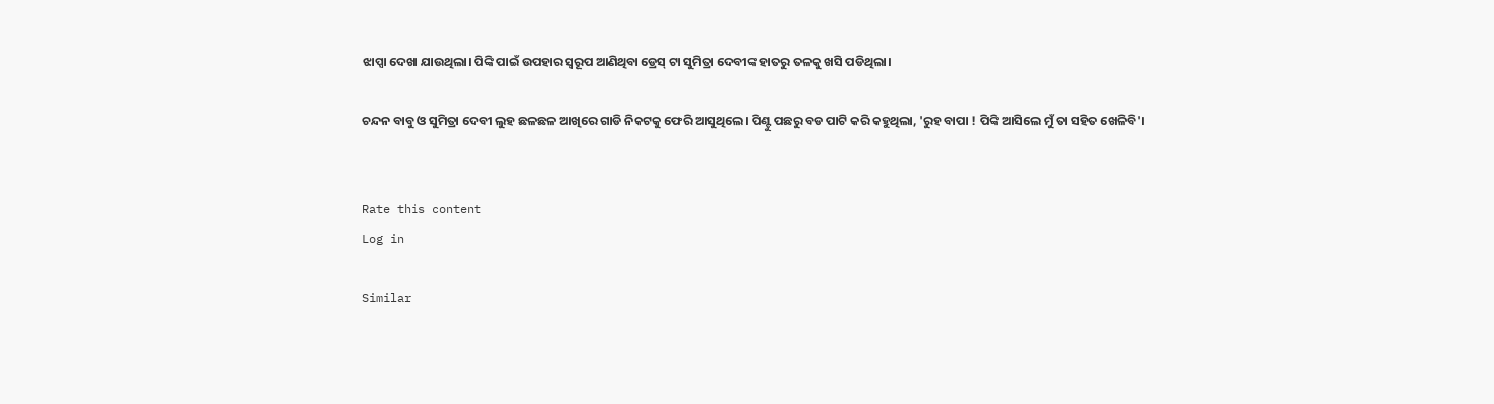ଝାପ୍ସା ଦେଖା ଯାଉଥିଲା। ପିଙ୍କି ପାଇଁ ଉପହାର ସ୍ବରୂପ ଆଣିଥିବା ଡ୍ରେସ୍ ଟା ସୁମିତ୍ରା ଦେବୀଙ୍କ ହାତରୁ ତଳକୁ ଖସି ପଡିଥିଲା।

ଚନ୍ଦନ ବାବୁ ଓ ସୁମିତ୍ରା ଦେବୀ ଲୁହ ଛଳଛଳ ଆଖିରେ ଗାଡି ନିକଟକୁ ଫେରି ଆସୁଥିଲେ। ପିଣ୍ଟୁ ପଛରୁ ବଡ ପାଟି କରି କହୁଥିଲା, 'ରୁହ ବାପା ! ପିଙ୍କି ଆସିଲେ ମୁଁ ତା ସହିତ ଖେଳିବି'।


Rate this content
Log in

Similar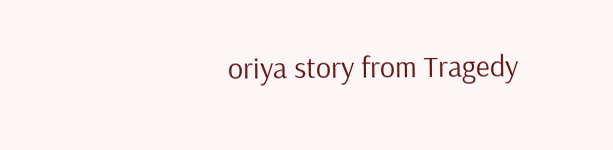oriya story from Tragedy